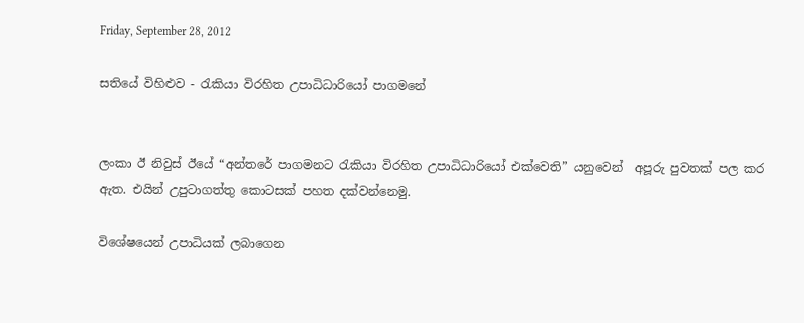Friday, September 28, 2012

සතියේ විහිළුව - රැකියා විරහිත උපාධිධාරියෝ පාගමනේ


ලංකා ඊ නිවුස් ඊයේ “අන්තරේ පාගමනට රැකියා විරහිත උපාධිධාරියෝ එක්වෙති” යනුවෙන්  අපූරු පුවතක් පල කර ඇත. එයින් උපුටාගත්තු කොටසක් පහත දක්වන්නෙමු.

විශේෂයෙන් උපාධියක් ලබාගෙන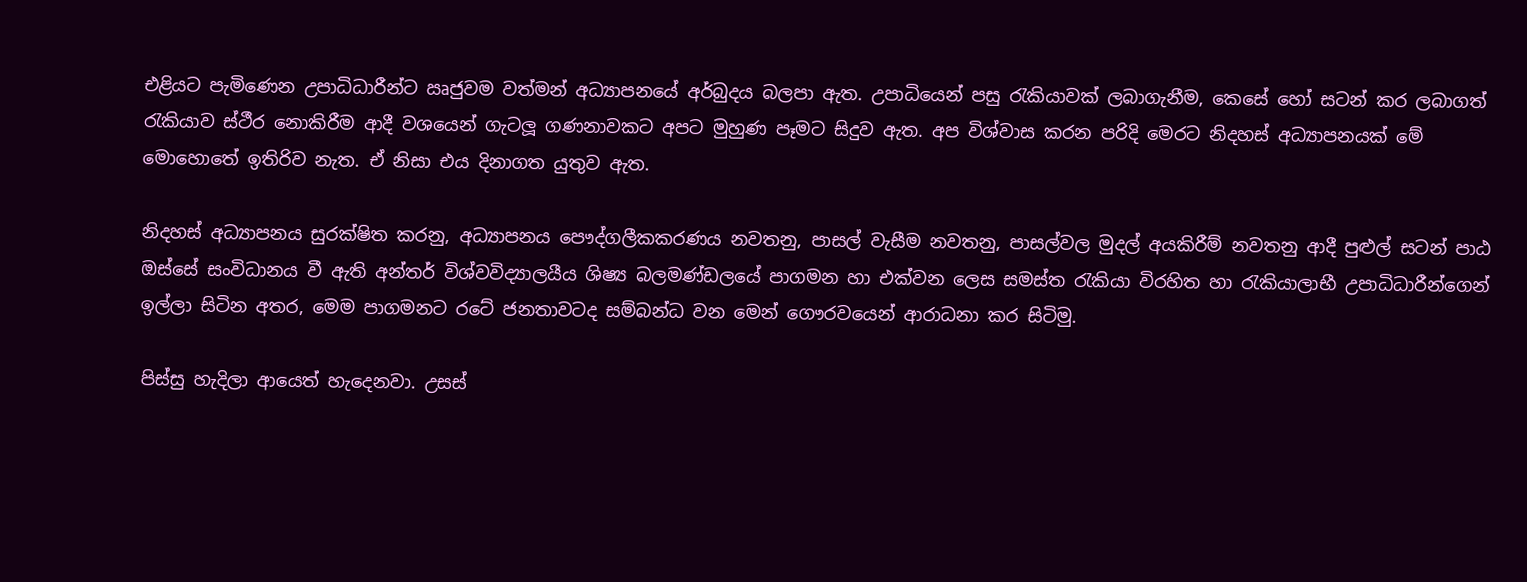එළියට පැමිණෙන උපාධිධාරීන්ට ඍජුවම වත්මන් අධ්‍යාපනයේ අර්බුදය බලපා ඇත. උපාධියෙන් පසු රැකියාවක් ලබාගැනීම, කෙසේ හෝ සටන් කර ලබාගත් රැකියාව ස්ථීර නොකිරීම ආදී වශයෙන් ගැටලූ ගණනාවකට අපට මුහුණ පෑමට සිදුව ඇත. අප විශ්වාස කරන පරිදි මෙරට නිදහස් අධ්‍යාපනයක් මේ මොහොතේ ඉතිරිව නැත. ඒ නිසා එය දිනාගත යුතුව ඇත.

නිදහස් අධ්‍යාපනය සුරක්ෂිත කරනු, අධ්‍යාපනය පෞද්ගලීකකරණය නවතනු, පාසල් වැසීම නවතනු, පාසල්වල මුදල් අයකිරීම් නවතනු ආදී පුළුල් සටන් පාඨ ඔස්සේ සංවිධානය වී ඇති අන්තර් විශ්වවිද්‍යාලයීය ශිෂ්‍ය බලමණ්ඩලයේ පාගමන හා එක්වන ලෙස සමස්ත රැකියා විරහිත හා රැකියාලාභී උපාධිධාරීන්ගෙන් ඉල්ලා සිටින අතර, මෙම පාගමනට රටේ ජනතාවටද සම්බන්ධ වන මෙන් ගෞරවයෙන් ආරාධනා කර සිටිමු.

පිස්සු හැදිලා ආයෙත් හැදෙනවා. උසස්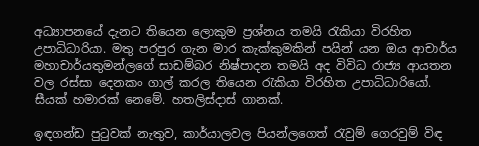අධ්‍යාපනයේ දැනට තියෙන ලොකුම ප්‍රශ්නය තමයි රැකියා විරහිත උපාධිධාරියා. මතු පරපුර ගැන මාර කැක්කුමකින් පයින් යන ඔය ආචාර්ය මහාචාර්යතුමන්ලගේ සාඩම්බර නිෂ්පාදන තමයි අද විවිධ රාජ්‍ය ආයතන වල රස්සා දෙනකං ගාල් කරල තියෙන රැකියා විරහිත උපාධිධාරියෝ. සීයක් හමාරක් නෙමේ. හතලිස්දාස් ගානක්.

ඉඳගන්ඩ පුටුවක් නැතුව, කාර්යාලවල පියන්ලගෙත් රැවුම් ගෙරවුම් විඳ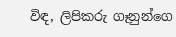විඳ, ලිපිකරු ගෑනුන්ගෙ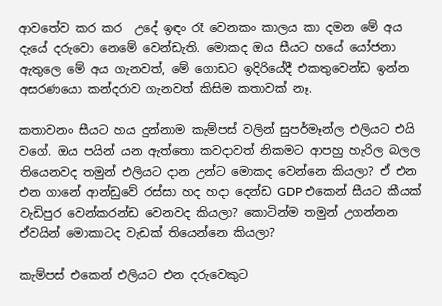ආවතේව කර කර  උදේ ඉඳං රෑ වෙනකං කාලය කා දමන මේ අය දැයේ දරුවො නෙමේ වෙන්ඩැති. මොකද ඔය සීයට හයේ යෝජනා ඇතුලෙ මේ අය ගැනවත්, මේ ගොඩට ඉදිරියේදී එකතුවෙන්ඩ ඉන්න අසරණයො කන්දරාව ගැනවත් කිසිම කතාවක් නෑ.

කතාවනං සීයට හය දුන්නාම කැම්පස් වලින් සුපර්මෑන්ල එලියට එයි වගේ. ඔය පයින් යන ඇත්තො කවදාවත් නිකමට ආපහු හැරිල බලල තියෙනවද තමුන් එලියට දාන උන්ට මොකද වෙන්නෙ කියලා? ඒ එන එන ගානේ ආන්ඩුවේ රස්සා හද හදා දෙන්ඩ GDP එකෙන් සීයට කීයක් වැඩිපුර වෙන්කරන්ඩ වෙනවද කියලා? කොටින්ම තමුන් උගන්නන ඒවයින් මොකාටද වැඩක් තියෙන්නෙ කියලා?

කැම්පස් එකෙන් එලියට එන දරුවෙකුට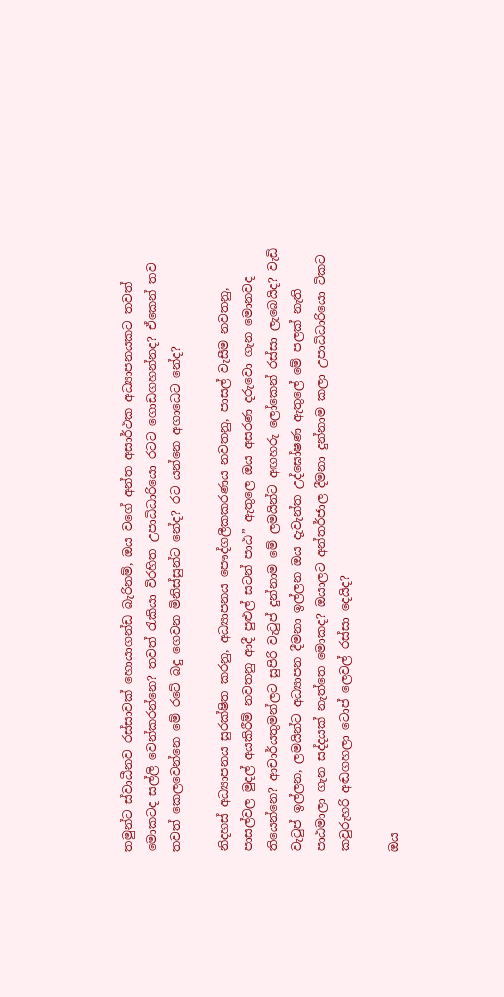තමුන්ට ස්වාධීනව රස්සාවක් හොයාගන්ඩ බැරිනම්, ඔය වගේ අන්ත අසාර්ථක අධ්‍යාපනයකට තවත් මොකටද සල්ලි වෙන්කරන්නෙ? තවත් රැකියා විරහිත උපාධිධාරියො රටට ගොඩගහන්නද? ඒකෙන් තව තවත් ‍කෙලවෙන්නෙ මේ රටේ බදු ගෙවන මිනිස්සුන්ට නේද? රට යන්නෙ අගාධෙට නේද?

නිදහස් අධ්‍යාපනය සුරක්ෂිත කරනු, අධ්‍යාපනය පෞද්ගලීකකරණය නවතනු, පාසල් වැසීම නවතනු, පාසල්වල මුදල් අයකිරීම් නවතනු ආදී පුළුල් සටන් පාඨ” ඇතුලෙ ඔය අසරණ දරුවො ගැන මොනවද තියෙන්නෙ? ආචාර්යතුමන්ලට සුපිරි වැටුප් දුන්නාම මේ ලමයින්ට අඟහරු ලෝකෙන් රස්සා ලැබෙයිද? වැඩි වැටුප් ඉල්ලන, ලමයින්ට අධ්‍යාපන දීමනා ඉල්ලන ඔය දැවැන්ත උද්ඝෝෂණ ඇතුලේ මේ පලක් නැති පාඨමාලා ගැන සද්දයක් නැත්තෙ මොකද? ඔයාලට අන්තර්ජාල දීමනා දුන්නාම කලා උපාධිධාරියො ටිකට කවුරුහරි අඬගහලා ටොප් ලෙවල් රස්සා දෙයිද?

ඔය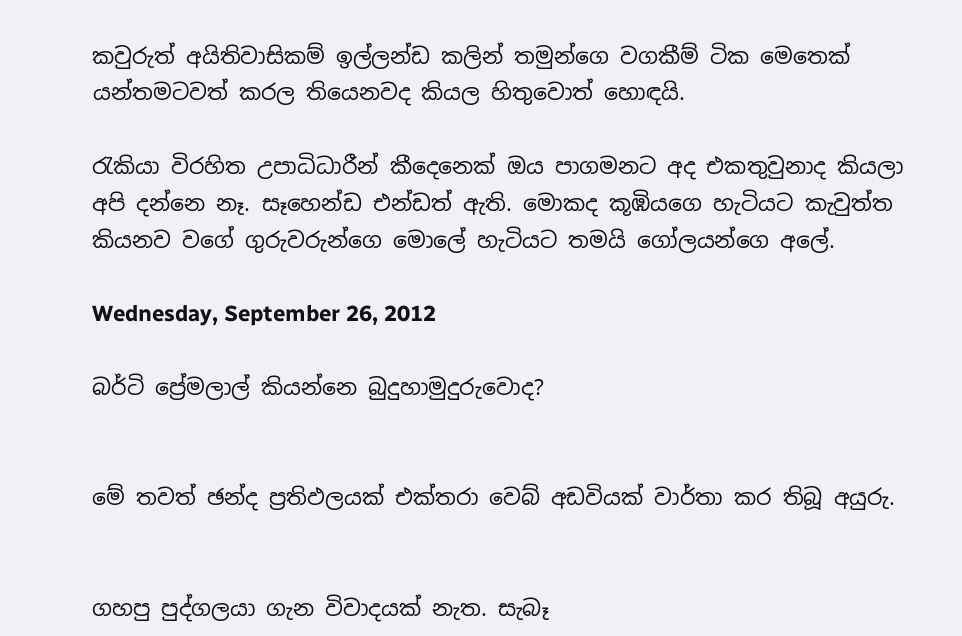කවුරුත් අයිතිවාසිකම් ඉල්ලන්ඩ කලින් තමුන්ගෙ වගකීම් ටික මෙතෙක් යන්තමටවත් කරල තියෙනවද කියල හිතුවොත් හොඳයි.

රැකියා විරහිත උපාධිධාරීන් කීදෙනෙක් ඔය පාගමනට අද එකතුවුනාද කියලා අපි දන්නෙ නෑ. සෑහෙන්ඩ එන්ඩත් ඇති. මොකද කූඹියගෙ හැටියට කැවුත්ත කියනව වගේ ගුරුවරුන්ගෙ මොලේ හැටියට තමයි ගෝලයන්ගෙ අලේ.

Wednesday, September 26, 2012

බර්ටි ප්‍රේමලාල් කියන්නෙ බුදුහාමුදුරුවොද?


මේ තවත් ඡන්ද ප්‍රතිඵලයක් එක්තරා වෙබ් අඩවියක් වාර්තා කර තිබූ අයුරු.


ගහපු පුද්ගලයා ගැන විවාදයක් නැත. සැබෑ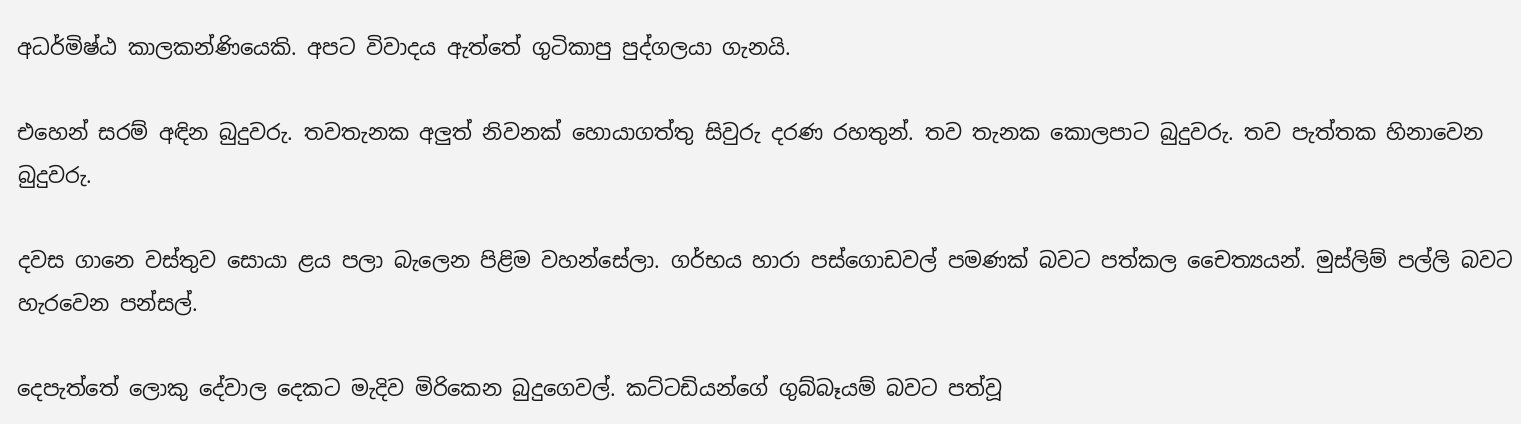අධර්මිෂ්ඨ කාලකන්ණියෙකි. අපට විවාදය ඇත්තේ ගුටිකාපු පුද්ගලයා ගැනයි.

එහෙන් සරම් අඳින බුදුවරු. තවතැනක අලුත් නිවනක් හොයාගත්තු සිවුරු දරණ රහතුන්. තව තැනක කොලපාට බුදුවරු. තව පැත්තක හිනාවෙන බුදුවරු.

දවස ගානෙ වස්තුව සොයා ළය පලා බැලෙන පිළිම වහන්සේලා. ගර්භය හාරා පස්ගොඩවල් පමණක් බවට පත්කල චෛත්‍යයන්. මුස්ලිම් පල්ලි බවට හැරවෙන පන්සල්.

දෙපැත්තේ ලොකු දේවාල දෙකට මැදිව මිරිකෙන බුදුගෙවල්. කට්ටඩියන්ගේ ගුබ්බෑයම් බවට පත්වූ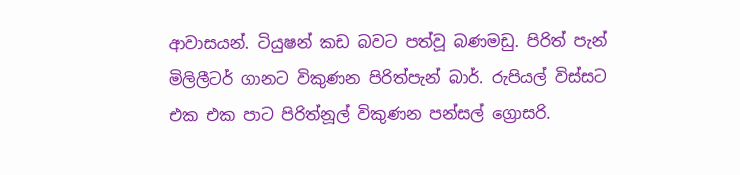ආවාසයන්. ටියුෂන් කඩ බවට පත්වූ බණමඩු. පිරිත් පැන් මිලිලීටර් ගානට විකුණන පිරිත්පැන් බාර්. රුපියල් විස්සට එක එක පාට පිරිත්නූල් විකුණන පන්සල් ග්‍රොසරි.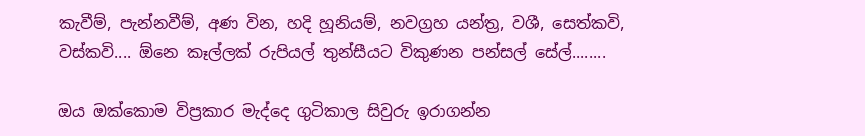කැවීම්, පැන්නවීම්, අණ වින, හදි හූනියම්, නවග්‍රහ යන්ත්‍ර, වශී, සෙත්කවි, වස්කවි.... ඕනෙ කෑල්ලක් රුපියල් තුන්සීයට විකුණන පන්සල් සේල්........

ඔය ඔක්කොම විප්‍රකාර මැද්දෙ ගුටිකාල සිවුරු ඉරාගන්න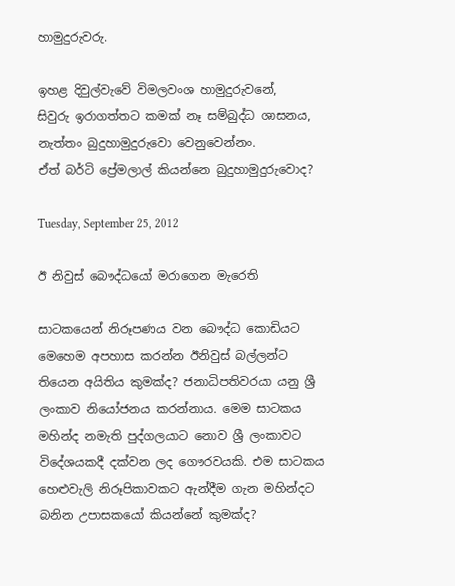හාමුදුරුවරු.

ඉහළ දිවුල්වැවේ විමලවංශ හාමුදුරුවනේ,
සිවුරු ඉරාගත්තට කමක් නෑ සම්බුද්ධ ශාසනය, නැත්තං බුදුහාමුදුරුවො වෙනුවෙන්නං.
ඒත් බර්ටි ප්‍රේමලාල් කියන්නෙ බුදුහාමුදුරුවොද?

Tuesday, September 25, 2012

ඊ නිවුස් බෞද්ධයෝ මරාගෙන මැරෙති

සාටකයෙන් නිරූපණය වන බෞද්ධ කොඩියට මෙහෙම අපහාස කරන්න ඊනිවුස් බල්ලන්ට තියෙන අයිතිය කුමක්ද? ජනාධිපතිවරයා යනු ශ්‍රී ලංකාව නියෝජනය කරන්නාය. මෙම සාටකය මහින්ද නමැති පුද්ගලයාට නොව ශ්‍රී ලංකාවට විදේශයකදී දක්වන ලද ගෞරවයකි. එම සාටකය හෙළුවැලි නිරූපිකාවකට ඇන්දීම ගැන මහින්දට බනින උපාසකයෝ කියන්නේ කුමක්ද?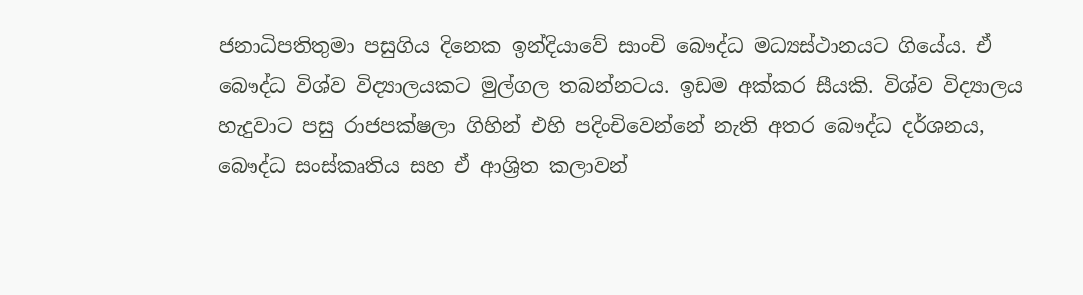ජනාධිපතිතුමා පසුගිය දිනෙක ඉන්දියාවේ සාංචි බෞද්ධ මධ්‍යස්ථානයට ගියේය. ඒ බෞද්ධ විශ්ව විද්‍යාලයකට මුල්ගල තබන්නටය. ඉඩම අක්කර සීයකි. විශ්ව විද්‍යාලය හැදුවාට පසු රාජපක්ෂලා ගිහින් එහි පදිංචිවෙන්නේ නැති අතර බෞද්ධ දර්ශනය, බෞද්ධ සංස්කෘතිය සහ ඒ ආශ්‍රිත කලාවන්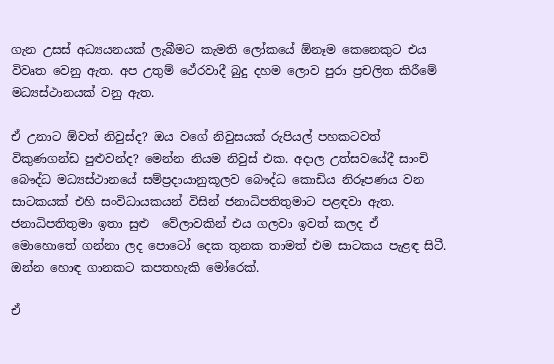ගැන උසස් අධ්‍යයනයක් ලැබීමට කැමති ලෝකයේ ඕනෑම කෙනෙකුට එය විවෘත වෙනු ඇත. අප උතුම් ථේරවාදී බුදු දහම ලොව පුරා ප්‍රචලිත කිරීමේ මධ්‍යස්ථානයක් වනු ඇත.

ඒ උනාට ඕවත් නිවුස්ද? ඔය වගේ නිවුසයක් රුපියල් පහකටවත් විකුණගන්ඩ පුළුවන්ද? මෙන්න නියම නිවුස් එක. අදාල උත්සවයේදී සාංචි බෞද්ධ මධ්‍යස්ථානයේ සම්ප්‍රදායානුකූලව බෞද්ධ කොඩිය නිරූපණය වන සාටකයක් එහි සංවිධායකයන් විසින් ජනාධිපතිතුමාට පළඳවා ඇත. ජනාධිපතිතුමා ඉතා සුළු  වේලාවකින් එය ගලවා ඉවත් කලද ඒ මොහොතේ ගන්නා ලද පොටෝ දෙක තුනක තාමත් එම සාටකය පැළඳ සිටී. ඔන්න හොඳ ගානකට කපතහැකි මෝරෙක්.

ඒ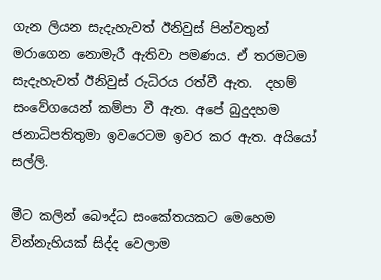ගැන ලියන සැදැහැවත් ඊනිවුස් පින්වතුන් මරාගෙන නොමැරී ඇතිවා පමණය. ඒ තරමටම සැදැහැවත් ඊනිවුස් රුධිරය රත්වී ඇත.  දහම් සංවේගයෙන් කම්පා වී ඇත. අපේ බුදුදහම ජනාධිපතිතුමා ඉවරෙටම ඉවර කර ඇත. අයියෝ සල්ලි.

මීට කලින් බෞද්ධ සංකේතයකට මෙහෙම වින්නැහියක් සිද්ද වෙලාම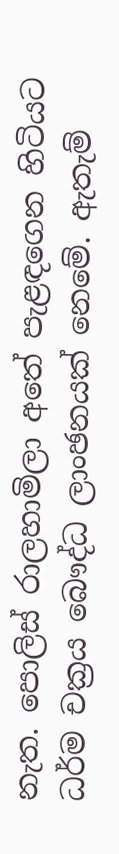නැත. පොලිස් රාලහාමිලා අතේ පැළඳගෙන හිටියට ධර්ම චක්‍රය බෞද්ධ ලාංඡනයක් නෙමේ. ඇතැම්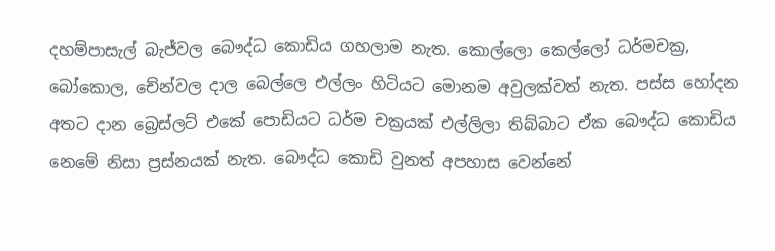දහම්පාසැල් බැජ්වල බෞද්ධ කොඩිය ගහලාම නැත. කොල්ලො කෙල්ලෝ ධර්මචක්‍ර, බෝකොල, චේන්වල දාල බෙල්ලෙ එල්ලං හිටියට මොනම අවුලක්වත් නැත. පස්ස හෝදන අතට දාන බ්‍රෙස්ලට් එකේ පොඩියට ධර්ම චක්‍රයක් එල්ලිලා තිබ්බාට ඒක බෞද්ධ කොඩිය නෙමේ නිසා ප්‍රස්නයක් නැත. බෞද්ධ කොඩි වුනත් අපහාස වෙන්නේ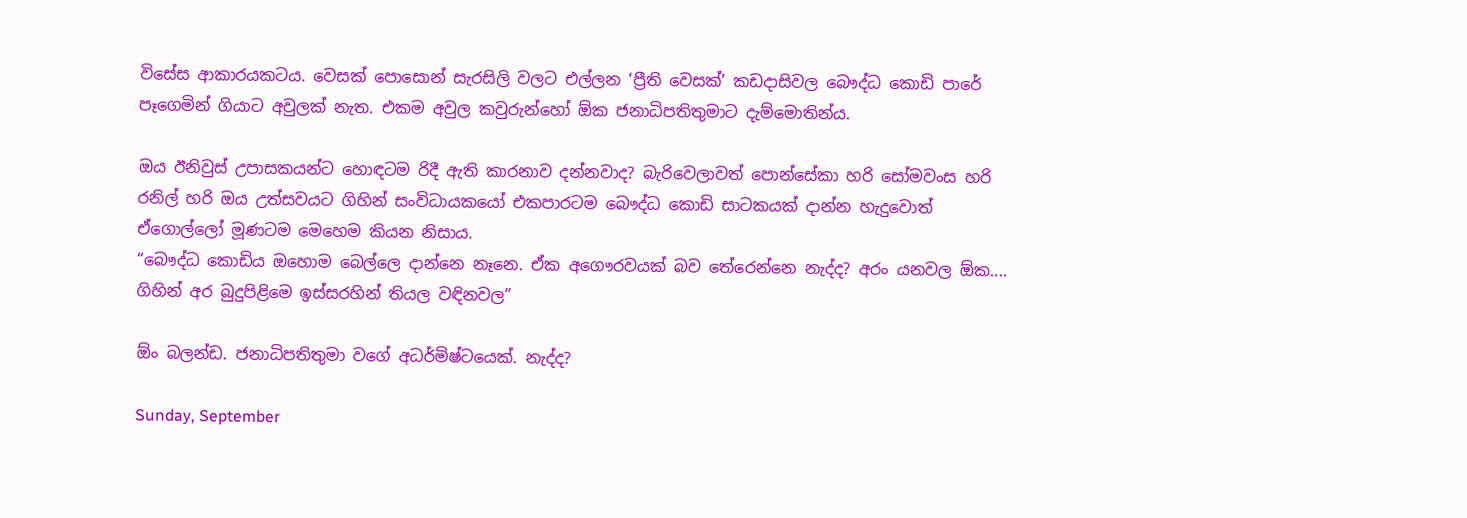විසේස ආකාරයකටය. වෙසක් පොසොන් සැරසිලි වලට එල්ලන ‘ප්‍රීති වෙසක්’ කඩදාසිවල බෞද්ධ කොඩි පාරේ පෑගෙමින් ගියාට අවුලක් නැත. එකම අවුල කවුරුන්හෝ ඕක ජනාධිපතිතුමාට දැම්මොතින්ය.

ඔය ඊනිවුස් උපාසකයන්ට හොඳටම රිදී ඇති කාරනාව දන්නවාද? බැරිවෙලාවත් පොන්සේකා හරි සෝමවංස හරි රනිල් හරි ඔය උත්සවයට ගිහින් සංවිධායකයෝ එකපාරටම බෞද්ධ කොඩි සාටකයක් දාන්න හැදුවොත් ඒගොල්ලෝ මූණටම මෙහෙම කියන නිසාය.
“බෞද්ධ කොඩිය ඔහොම බෙල්ලෙ දාන්නෙ නෑනෙ. ඒක අගෞරවයක් බව තේරෙන්නෙ නැද්ද? අරං යනවල ඕක.... ගිහින් අර බුදුපිළිමෙ ඉස්සරහින් තියල වඳිනවල”

ඕං බලන්ඩ. ජනාධිපතිතුමා වගේ අධර්මිෂ්ටයෙක්. නැද්ද?

Sunday, September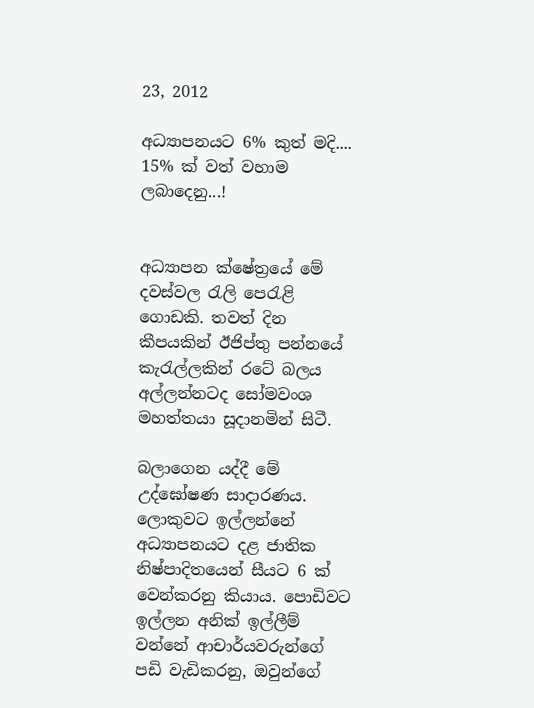23, 2012

අධ්‍යාපනයට 6% කුත් මදි.... 15% ක් වත් වහාම ලබාදෙනු...!


අධ්‍යාපන ක්ෂේත්‍රයේ මේ දවස්වල රැලි පෙරැළි ගොඩකි. තවත් දින කීපයකින් ඊජිප්තු පන්නයේ කැරැල්ලකින් රටේ බලය අල්ලන්නටද සෝමවංශ මහත්තයා සූදානමින් සිටී.

බලාගෙන යද්දී මේ උද්ඝෝෂණ සාදාරණය. ලොකුවට ඉල්ලන්නේ අධ්‍යාපනයට දළ ජාතික නිෂ්පාදිතයෙන් සීයට 6 ක් වෙන්කරනු කියාය. පොඩිවට ඉල්ලන අනික් ඉල්ලීම් වන්නේ ආචාර්යවරුන්ගේ පඩි වැඩිකරනු, ඔවුන්ගේ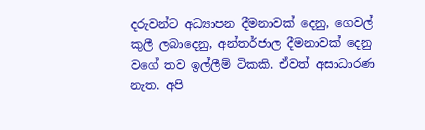දරුවන්ට අධ්‍යාපන දීමනාවක් දෙනු, ගෙවල් කුලී ලබාදෙනු, අන්තර්ජාල දීමනාවක් දෙනු වගේ තව ඉල්ලීම් ටිකකි. ඒවත් අසාධා‍රණ නැත. අපි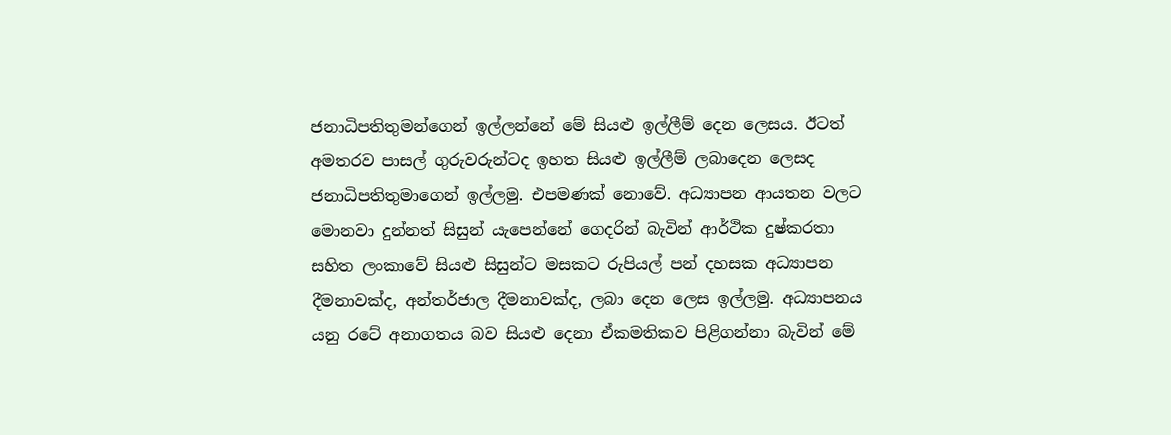ජනාධිපතිතුමන්ගෙන් ඉල්ලන්නේ මේ සියළු ඉල්ලීම් දෙන ලෙසය. ඊටත් අමතරව පාසල් ගුරුවරුන්ටද ඉහත සියළු ඉල්ලීම් ලබාදෙන ලෙසද ජනාධිපතිතුමාගෙන් ඉල්ලමු. එපමණක් නොවේ. අධ්‍යාපන ආයතන වලට මොනවා දුන්නත් සිසුන් යැපෙන්නේ ගෙදරින් බැවින් ආර්ථික දුෂ්කරතා සහිත ලංකාවේ සියළු සිසුන්ට මසකට රුපියල් පන් දහසක අධ්‍යාපන දීමනාවක්ද, අන්තර්ජාල දීමනාවක්ද, ලබා දෙන ලෙස ඉල්ලමු. අධ්‍යාපනය යනු රටේ අනාගතය බව සියළු දෙනා ඒකමතිකව පිළිගන්නා බැවින් මේ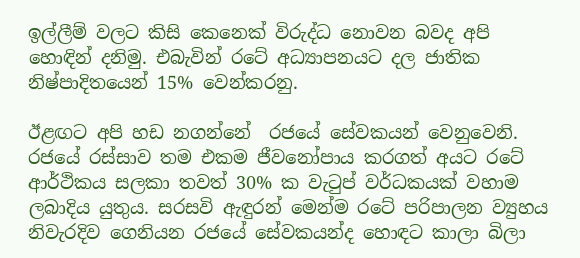ඉල්ලීම් වලට කිසි කෙනෙක් විරුද්ධ නොවන බවද අපි හොඳින් දනිමු. එබැවින් රටේ අධ්‍යාපනයට දල ජාතික නිෂ්පාදිතයෙන් 15% වෙන්කරනු.

ඊළඟට අපි හඩ නගන්නේ  රජයේ සේවකයන් වෙනුවෙනි. රජයේ රස්සාව තම එකම ජීවනෝපාය කරගත් අයට රටේ ආර්ථිකය සලකා තවත් 30% ක වැටුප් වර්ධකයක් වහාම ලබාදිය යුතුය. සරසවි ඇඳුරන් මෙන්ම රටේ පරිපාලන ව්‍යුහය නිවැරදිව ගෙනියන රජයේ සේවකයන්ද හොඳට කාලා බිලා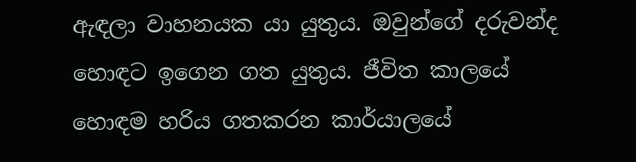ඇඳලා වාහනයක යා යුතුය. ඔවුන්ගේ දරුවන්ද හොඳට ඉගෙන ගත යුතුය. ජීවිත කාලයේ හොඳම හරිය ගතකරන කාර්යාලයේ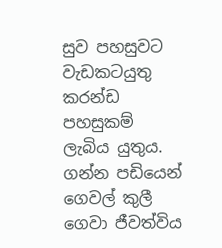සුව පහසුවට වැඩකටයුතු කරන්ඩ පහසුකම් ලැබිය යුතුය. ගන්න පඩියෙන් ගෙවල් කුලී ගෙවා ජීවත්විය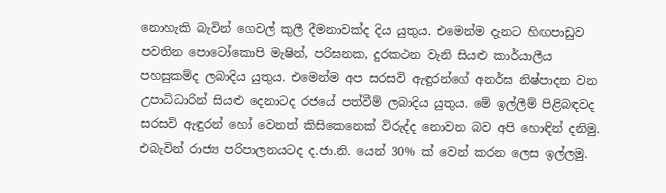නොහැකි බැවින් ගෙවල් කුලී දීමනාවක්ද දිය යුතුය. එමෙන්ම දැනට හිඟපාඩුව පවතින පොටෝකොපි මැෂින්, පරිඝනක, දුරකථන වැනි සියළු කාර්යාලීය පහසුකම්ද ලබාදිය යුතුය. එමෙන්ම අප සරසවි ඇඳුරන්ගේ අනර්ඝ නිෂ්පාදන වන උපාධිධාරින් සියළු දෙනාටද රජයේ පත්වීම් ලබාදිය යුතුය. මේ ඉල්ලීම් පිළිබඳවද සරසවි ඇඳුරන් හෝ වෙනත් කිසිකෙනෙක් විරුද්ද නොවන බව අපි හොඳින් දනිමු. එබැවින් රාජ්‍ය පරිපාලනයටද ද.ජා.නි. යෙන් 30% ක් වෙන් කරන ලෙස ඉල්ලමු.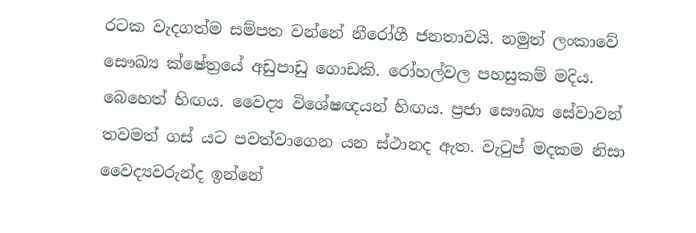රටක වැදගත්ම සම්පත වන්නේ නීරෝගී ජනතාවයි. නමුත් ලංකාවේ සෞඛ්‍ය ක්ෂේත්‍රයේ අඩුපාඩු ගොඩකි. රෝහල්වල පහසුකම් මදිය. බෙහෙත් හිඟය. වෛද්‍ය විශේෂඥයන් හිඟය. ප්‍රජා සෞඛ්‍ය සේවාවන් තවමත් ගස් යට පවත්වාගෙන යන ස්ථානද ඇත. වැටුප් මදකම නිසා වෛද්‍යවරුන්ද ඉන්නේ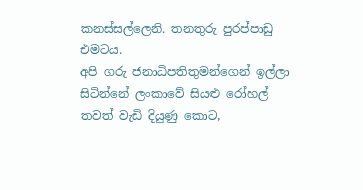කනස්සල්ලෙනි. තනතුරු පුරප්පාඩු එමටය.
අපි ගරු ජනාධිපතිතුමන්ගෙන් ඉල්ලා සිටින්නේ ලංකාවේ සියළු රෝහල් තවත් වැඩි දියුණු කොට,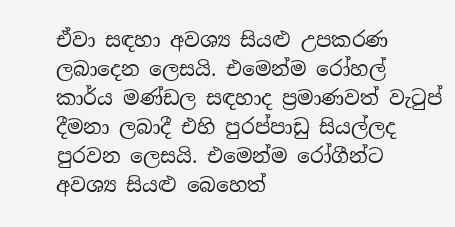ඒවා සඳහා අවශ්‍ය සියළු උපකරණ ලබාදෙන ලෙසයි. එමෙන්ම රෝහල් කාර්ය මණ්ඩල සඳහාද ප්‍රමාණවත් වැටුප් දීමනා ලබාදී එහි පුරප්පාඩු සියල්ලද පුරවන ලෙසයි. එමෙන්ම රෝගීන්ට අවශ්‍ය සියළු බෙහෙත්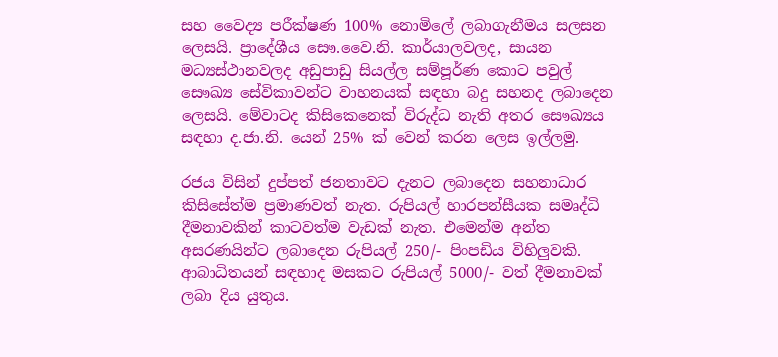සහ වෛද්‍ය පරීක්ෂණ 100% නොමිලේ ලබාගැනීමය සලසන ලෙසයි. ප්‍රාදේශීය සෞ.වෛ.නි. කාර්යාලවලද, සායන මධ්‍යස්ථානවලද අඩුපාඩු සියල්ල සම්පූර්ණ කොට පවුල් සෞඛ්‍ය සේවිකාවන්ට වාහනයක් සඳහා බදු සහනද ලබාදෙන ලෙසයි. මේවාටද කිසිකෙනෙක් විරුද්ධ නැති අතර සෞඛ්‍යය සඳහා ද.ජා.නි. යෙන් 25% ක් වෙන් කරන ලෙස ඉල්ලමු.

රජය විසින් දුප්පත් ජනතාවට දැනට ලබාදෙන සහනාධාර කිසිසේත්ම ප්‍රමාණවත් නැත. රුපියල් හාරපන්සීයක සමෘද්ධි දීමනාවකින් කාටවත්ම වැඩක් නැත. එමෙන්ම අන්ත අසරණයින්ට ලබාදෙන රුපියල් 250/- පිංපඩිය විහිලුවකි. ආබාධිතයන් සඳහාද මසකට රුපියල් 5000/- වත් දීමනාවක් ලබා දිය යුතුය.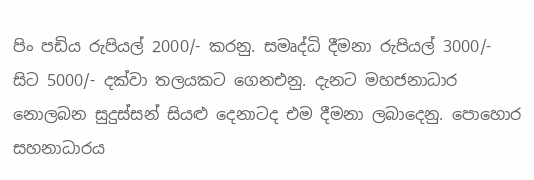පිං පඩිය රුපියල් 2000/- කරනු. සමෘද්ධි දීමනා රුපියල් 3000/- සිට 5000/- දක්වා තලයකට ගෙනඑනු. දැනට මහජනාධාර නොලබන සුදුස්සන් සියළු දෙනාටද එම දීමනා ලබාදෙනු. පොහොර සහනාධාරය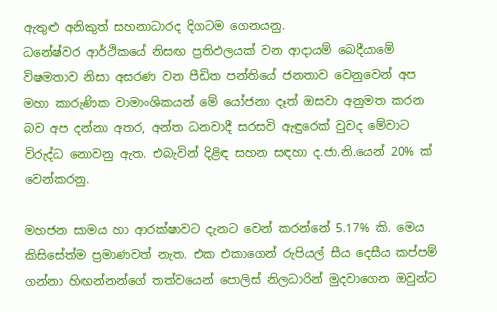ඇතුළු අනිකුත් සහනාධාරද දිගටම ගෙනයනු.
ධනේෂ්වර ආර්ථිකයේ නිසඟ ප්‍රතිඵලයක් වන ආදායම් බෙදීයාමේ විෂමතාව නිසා අසරණ වන පීඩිත පන්තියේ ජනතාව වෙනුවෙන් අප මහා කාරුණික වාමාංශිකයන් මේ යෝජනා දෑත් ඔසවා අනුමත කරන බව අප දන්නා අතර, අන්ත ධනවාදී සරසවි ඇඳුරෙක් වුවද මේවාට විරුද්ධ නොවනු ඇත. එබැවින් දිළිඳ සහන සඳහා ද.ජා.නි.යෙන් 20% ක් වෙන්කරනු.

මහජන සාමය හා ආරක්ෂාවට දැනට වෙන් කරන්නේ 5.17% කි. මෙය කිසිසේත්ම ප්‍රමාණවත් නැත. එක එකාගෙන් රුපියල් සීය දෙසීය කප්පම් ගන්නා හිඟන්නන්ගේ තත්වයෙන් පොලිස් නිලධාරින් මුදවාගෙන ඔවුන්ට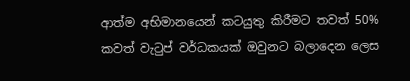ආත්ම අභිමානයෙන් කටයුතු කිරීමට තවත් 50% කවත් වැටුප් වර්ධකයක් ඔවුනට බලාදෙන ලෙස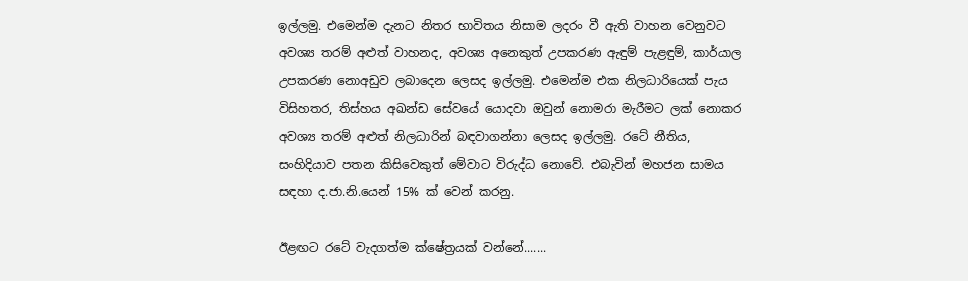ඉල්ලමු. එමෙන්ම දැනට නිතර භාවිතය නිසාම ලදරං වී ඇති වාහන වෙනුවට අවශ්‍ය තරම් අළුත් වාහනද, අවශ්‍ය අනෙකුත් උපකරණ ඇඳුම් පැළඳුම්, කාර්යාල උපකරණ නොඅඩුව ලබාදෙන ලෙසද ඉල්ලමු. එමෙන්ම එක නිලධාරියෙක් පැය විසිහතර, තිස්හය අඛන්ඩ සේවයේ යොදවා ඔවුන් නොමරා මැරීමට ලක් නොකර අවශ්‍ය තරම් අළුත් නිලධාරින් බඳවාගන්නා ලෙසද ඉල්ලමු. රටේ නීතිය, සංහිදියාව පතන කිසිවෙකුත් මේවාට විරුද්ධ නොවේ. එබැවින් මහජන සාමය සඳහා ද.ජා.නි.යෙන් 15% ක් වෙන් කරනු.

ඊළඟට රටේ වැදගත්ම ක්ෂේත්‍රයක් වන්නේ.......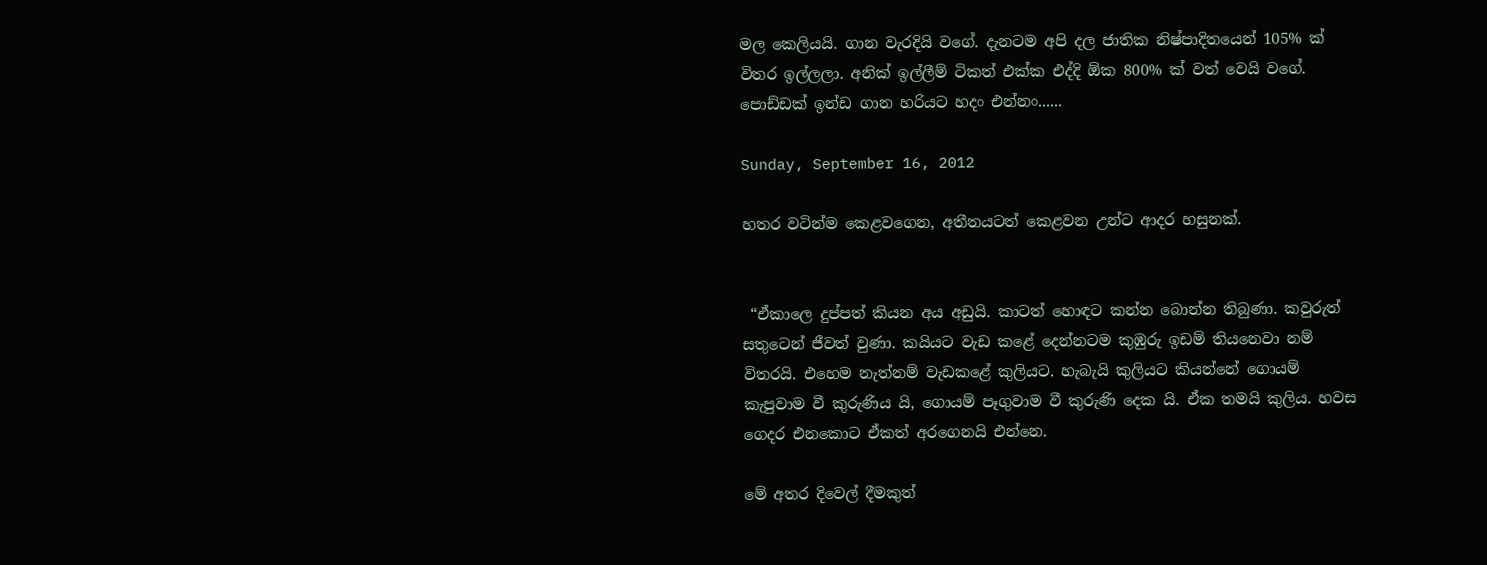මල කෙලියයි. ගාන වැරදියි වගේ. දැනටම අපි දල ජාතික නිෂ්පාදිතයෙන් 105% ක් විතර ඉල්ලලා. අනික් ඉල්ලීම් ටිකත් එක්ක එද්දි ඕක 800% ක් වත් වෙයි වගේ. පොඩ්ඩක් ඉන්ඩ ගාන හරියට හදං එන්නං......

Sunday, September 16, 2012

හතර වටින්ම කෙළවගෙන, අතීතයටත් කෙළවන උන්ට ආදර හසුනක්.


 “ඒකාලෙ දුප්පත් කියන අය අඩුයි. කාටත් හොඳට කන්න බොන්න තිබුණා. කවුරුත් සතුටෙන් ජීවත් වුණා. කයියට වැඩ කළේ දෙන්නටම කුඹුරු ඉඩම් තියනෙවා නම් විතරයි. එහෙම නැත්නම් වැඩකළේ කුලියට. හැබැයි කුලියට කියන්නේ ගොයම් කැපුවාම වී කුරුණිය යි, ගොයම් පෑගුවාම වී කුරුණි දෙක යි. ඒක තමයි කුලිය. හවස ගෙදර එනකොට ඒකත් අරගෙනයි එන්නෙ.

මේ අතර දිවෙල් දීමකුත්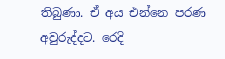තිබුණා. ඒ අය එන්නෙ පරණ අවුරුද්දට. රෙදි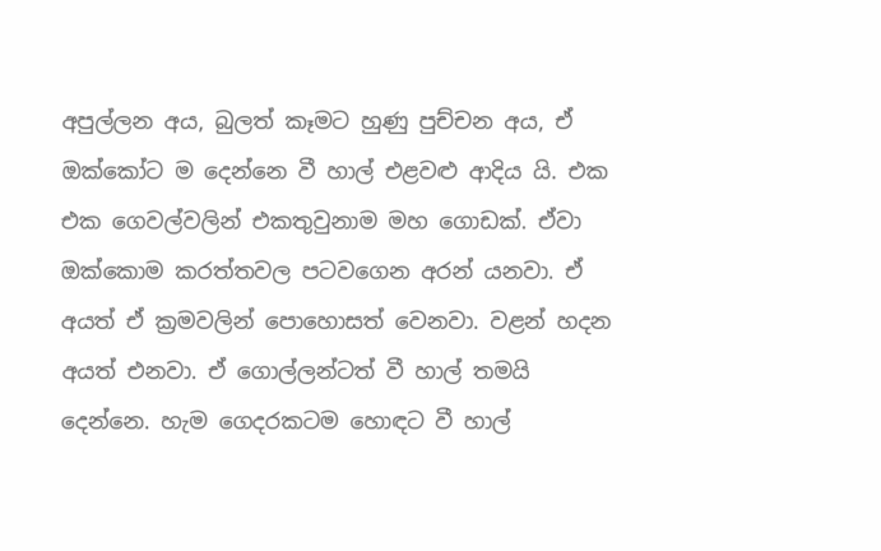අපුල්ලන අය, බුලත් කෑමට හුණු පුච්චන අය, ඒ ඔක්‌කෝට ම දෙන්නෙ වී හාල් එළවළු ආදිය යි. එක එක ගෙවල්වලින් එකතුවුනාම මහ ගොඩක්‌. ඒවා ඔක්‌කොම කරත්තවල පටවගෙන අරන් යනවා. ඒ අයත් ඒ ක්‍රමවලින් පොහොසත් වෙනවා. වළන් හදන අයත් එනවා. ඒ ගොල්ලන්ටත් වී හාල් තමයි දෙන්නෙ. හැම ගෙදරකටම හොඳට වී හාල්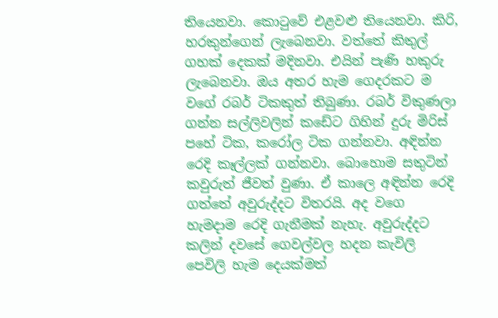තියෙනවා. කොටුවේ එළවළු තියෙනවා. කිරි, හරකුන්ගෙන් ලැබෙනවා. වත්තේ කිතුල් ගහක්‌ දෙකක්‌ මදිනවා. එයින් පැණි හකුරු ලැබෙනවා. ඔය අතර හැම ගෙදරකට ම වගේ රබර් ටිකකුත් තිබුණා. රබර් විකුණලා ගන්න සල්ලිවලින් කඩේට ගිහින් දුරු මිරිස්‌ පහේ ටික, කරෝල ටික ගන්නවා. අඳින්න රෙදි කෑල්ලක්‌ ගන්නවා. බොහොම සතුටින් කවුරුත් ජීවත් වුණා. ඒ කාලෙ අඳින්න රෙදි ගත්තේ අවුරුද්දට විතරයි. අද වගෙ හැමදාම රෙදි ගැනීමක්‌ නැහැ. අවුරුද්දට කලින් දවසේ ගෙවල්වල හදන කැවිලි පෙවිලි හැම දෙයක්‌මත්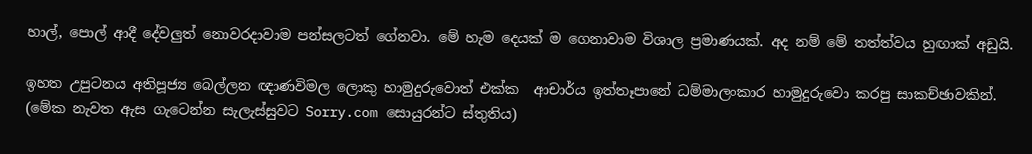හාල්, පොල් ආදී දේවලුත් නොවරදාවාම පන්සලටත් ගේනවා. මේ හැම දෙයක්‌ ම ගෙනාවාම විශාල ප්‍රමාණයක්‌. අද නම් මේ තත්ත්වය හුඟාක්‌ අඩුයි.

ඉහත උපුටනය අතිපූජ්‍ය බෙල්ලන ඥාණවිමල ලොකු හාමුදුරුවොත් එක්ක  ආචාර්ය ඉත්තෑපානේ ධම්මාලංකාර හාමුදුරුවො කරපු සාකච්ඡාවකින්. (මේක නැවත ඇස ගැටෙන්න සැලැස්සුවට Sorry.com සොයුරන්ට ස්තුතිය)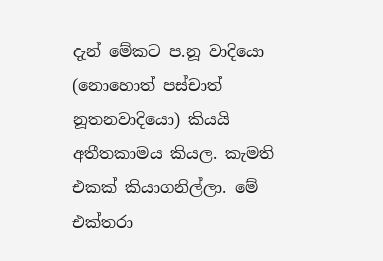දැන් මේකට ප.නූ වාදියො (නොහොත් පස්චාත් නූතනවාදියො) කියයි අතීතකාමය කියල. කැමති එකක් කියාගනිල්ලා. මේ එක්තරා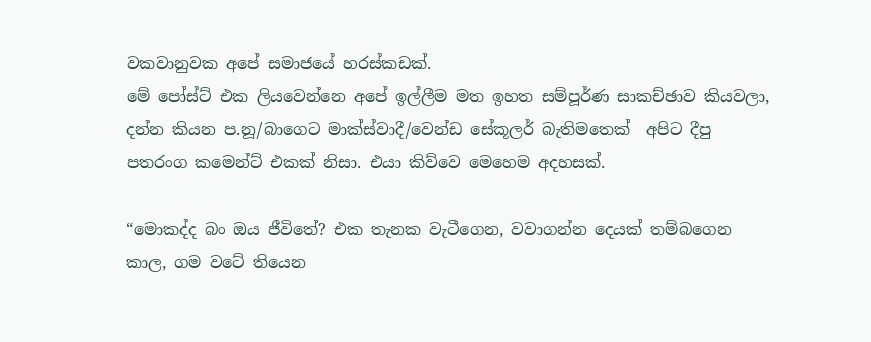වකවානුවක අපේ සමාජයේ හරස්කඩක්.
මේ පෝස්ට් එක ලියවෙන්නෙ අපේ ඉල්ලීම මත ඉහත සම්පූර්ණ සාකච්ඡාව කියවලා, දන්න කියන ප.නූ/බාගෙට මාක්ස්වාදී/වෙන්ඩ සේකූලර් බැතිමතෙක්  අපිට දීපු පතරංග කමෙන්ට් එකක් නිසා. එයා කිව්වෙ මෙහෙම අදහසක්.

“මොකද්ද බං ඔය ජීවිතේ? එක තැනක වැටීගෙන, වවාගන්න දෙයක් තම්බගෙන කාල, ගම වටේ තියෙන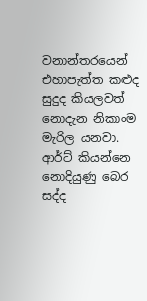වනාන්තරයෙන් එහාපැත්ත කළුද සුදුද කියලවත් නොදැන නිකාංම මැරිල යනවා. ආර්ට් කියන්නෙ නොදියුණු බෙර සද්ද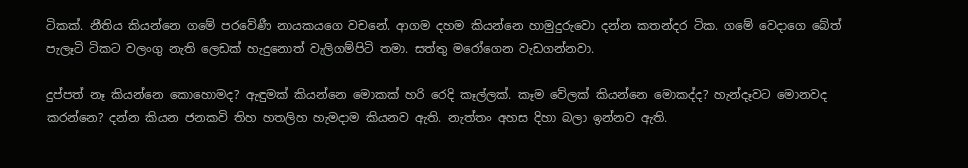ටිකක්. නීතිය කියන්නෙ ගමේ පරවේණී නායකයගෙ වචනේ. ආගම දහම කියන්නෙ හාමුදුරුවො දන්න කතන්දර ටික. ගමේ වෙදාගෙ බේත් පැලෑටි ටිකට වලංගු නැති ලෙඩක් හැදුනොත් වැලිගම්පිටි තමා. සත්තු මරෝගෙන වැඩගන්නවා.

දුප්පත් නෑ කියන්නෙ කොහොමද? ඇඳුමක් කියන්නෙ මොකක් හරි රෙදි කෑල්ලක්. කෑම වේලක් කියන්නෙ මොකද්ද? හැන්දෑවට මොනවද කරන්නෙ? දන්න කියන ජනකවි තිහ හතලිහ හැමදාම කියනව ඇති. නැත්තං අහස දිහා බලා ඉන්නව ඇති.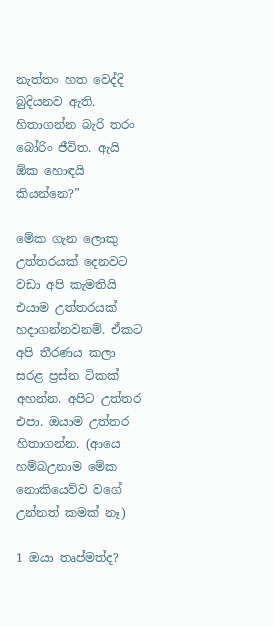නැත්තං හත වෙද්දි බුදියනව ඇති. හිතාගන්න බැරි තරං බෝරිං ජීවිත. ඇයි ඕක හොඳයි කියන්නෙ?”

මේක ගැන ලොකු උත්තරයක් දෙනවට වඩා අපි කැමතියි එයාම උත්තරයක් හදාගන්නවනම්. ඒකට අපි තීරණය කලා සරළ ප්‍රස්න ටිකක් අහන්න. අපිට උත්තර එපා. ඔයාම උත්තර හිතාගන්න. (ආයෙ හම්බඋනාම මේක නොකියෙව්ව වගේ උන්නත් කමක් නෑ)

1 ඔයා තෘප්මත්ද?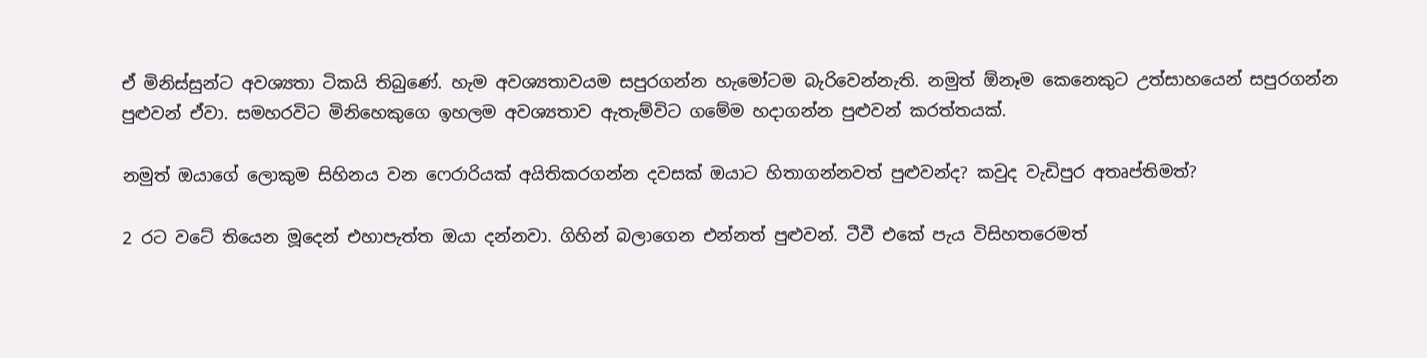ඒ මිනිස්සුන්ට අවශ්‍යතා ටිකයි තිබුණේ. හැම අවශ්‍යතාවයම සපුරගන්න හැමෝටම බැරිවෙන්නැති. නමුත් ඕනෑම කෙනෙකුට උත්සාහයෙන් සපුරගන්න පුළුවන් ඒවා. සමහරවිට මිනිහෙකුගෙ ඉහලම අවශ්‍යතාව ඇතැම්විට ගමේම හදාගන්න පුළුවන් කරත්තයක්.

නමුත් ඔයාගේ ලොකුම සිහිනය වන ෆෙරාරියක් අයිතිකරගන්න දවසක් ඔයාට හිතාගන්නවත් පුළුවන්ද? කවුද වැඩිපුර අතෘප්තිමත්?

2 රට වටේ තියෙන මූදෙන් එහාපැත්ත ඔයා දන්නවා. ගිහින් බලාගෙන එන්නත් පුළුවන්. ටීවී එකේ පැය විසිහතරෙමත්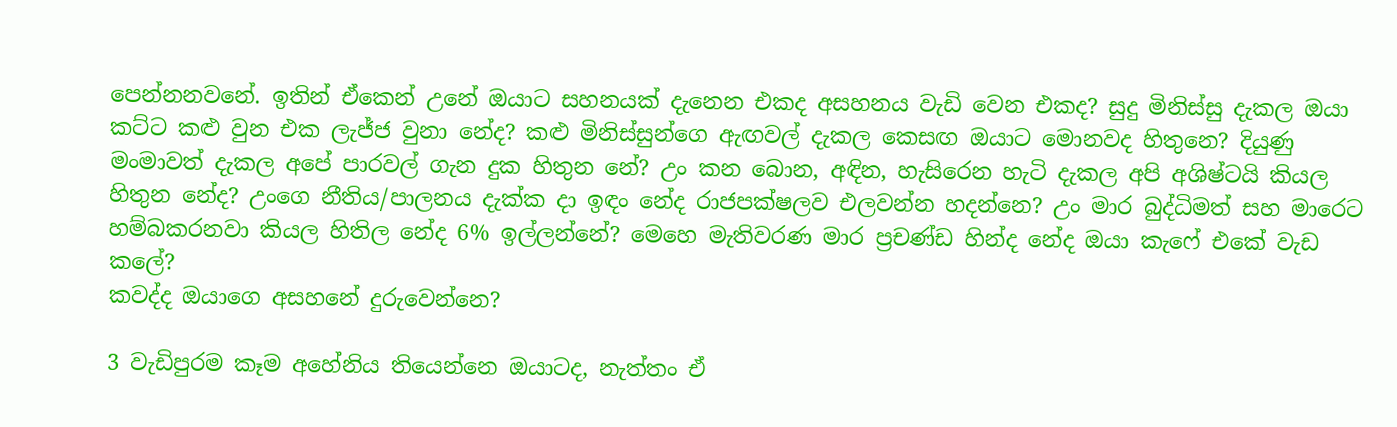පෙන්නනවනේ. ඉතින් ඒකෙන් උනේ ඔයාට සහනයක් දැනෙන එකද අසහනය වැඩි වෙන එකද? සුදු මිනිස්සු දැකල ඔයා කට්ට කළු වුන එක ලැජ්ජ වුනා නේද? කළු මිනිස්සුන්ගෙ ඇඟවල් දැකල කෙසඟ ඔයාට මොනවද හිතුනෙ? දියුණු මංමාවත් දැකල අපේ පාරවල් ගැන දුක හිතුන නේ? උං කන බොන, අඳින, හැසිරෙන හැටි දැකල අපි අශිෂ්ටයි කියල හිතුන නේද? උංගෙ නීතිය/පාලනය දැක්ක දා ඉඳං නේද රාජපක්ෂලව එලවන්න හදන්නෙ? උං මාර බුද්ධිමත් සහ මාරෙට හම්බකරනවා කියල හිතිල නේද 6% ඉල්ලන්නේ? මෙහෙ මැතිවරණ මාර ප්‍රචණ්ඩ හින්ද නේද ඔයා කැෆේ එකේ වැඩ කලේ?
කවද්ද ඔයාගෙ අසහනේ දුරුවෙන්නෙ?

3 වැඩිපුරම කෑම ‍අහේනිය තියෙන්නෙ ඔයාටද, නැත්තං ඒ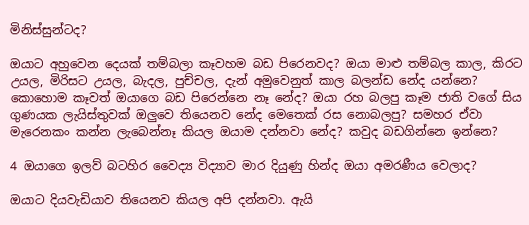මිනිස්සුන්ටද?

ඔයාට අහුවෙන දෙයක් තම්බලා කෑවහම බඩ පිරෙනවද? ඔයා මාළු තම්බල කාල, කිරට උයල, මිරිසට උයල, බැදල, පුච්චල, දැන් අමුවෙනුත් කාල බලන්ඩ නේද යන්නෙ? කොහොම කෑවත් ඔයාගෙ බඩ පිරෙන්නෙ නෑ නේද? ඔයා රහ බලපු කෑම ජාති වගේ සිය ගුණයක ලැයිස්තුවක් ඔලුවෙ තියෙනව නේද මෙතෙක් රස නොබලපු? සමහර ඒවා මැරෙනකං කන්න ලැබෙන්නෑ කියල ඔයාම දන්නවා නේද? කවුද බඩගින්නෙ ඉන්නෙ?

4 ඔයාගෙ ඉලව් බටහිර වෛද්‍ය විද්‍යාව මාර දියුණු හින්ද ඔයා අමරණීය වෙලාද?

ඔයාට දියවැඩියාව තියෙනව කියල අපි දන්නවා. ඇයි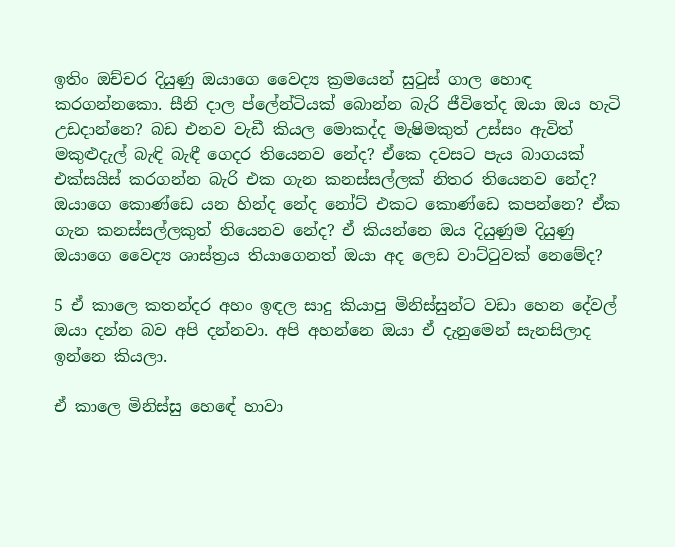ඉතිං ඔච්චර දියුණු ඔයාගෙ වෛද්‍ය ක්‍රමයෙන් සුටුස් ගාල හොඳ කරගන්නකො. සීනි දාල ප්ලේන්ටියක් බොන්න බැරි ජීවිතේද ඔයා ඔය හැටි උඩදාන්නෙ? බඩ එනව වැඩී කියල මොකද්ද මැෂිමකුත් උස්සං ඇවිත් මකුළුදැල් බැඳි බැඳී ගෙදර තියෙනව නේද? ඒකෙ දවසට පැය බාගයක් එක්සයිස් කරගන්න බැරි එක ගැන කනස්සල්ලක් නිතර තියෙනව නේද? ඔයාගෙ කොණ්ඩෙ යන හින්ද නේද නෝට් එකට කොණ්ඩෙ කපන්නෙ? ඒක ගැන කනස්සල්ලකුත් තියෙනව නේද? ඒ කියන්නෙ ඔය දියුණුම දියුණු ඔයාගෙ වෛද්‍ය ශාස්ත්‍රය තියාගෙනත් ඔයා අද ලෙඩ වාට්ටුවක් නෙමේද?

5 ඒ කාලෙ කතන්දර අහං ඉඳල සාදු කියාපු මිනිස්සුන්ට වඩා හෙන දේවල් ඔයා දන්න බව අපි දන්නවා. අපි අහන්නෙ ඔයා ඒ දැනුමෙන් සැනසිලාද ඉන්නෙ කියලා.

ඒ කාලෙ මිනිස්සු හ‍‍‍ෙඳේ හාවා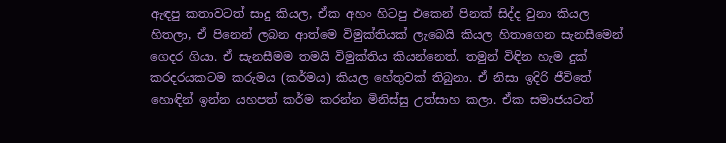ඇඳපු කතාවටත් සාදු කියල, ඒක අහං හිටපු එකෙන් පිනක් සිද්ද වුනා කියල හිතලා, ඒ පිනෙන් ලබන ආත්මෙ විමුක්තියක් ලැබෙයි කියල හිතාගෙන සැනසීමෙන් ගෙදර ගියා. ඒ සැනසීමම තමයි විමුක්තිය කියන්නෙත්. තමුන් විඳින හැම දුක් කරදරයකටම කරුමය (කර්මය) කියල හේතුවක් තිබුනා. ඒ නිසා ඉදිරි ජීවිතේ හොඳින් ඉන්න යහපත් කර්ම කරන්න මිනිස්සු උත්සාහ කලා. ඒක සමාජයටත්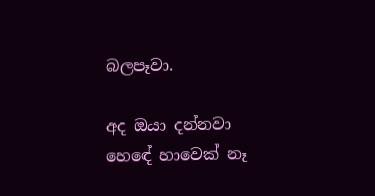බලපෑවා.

අද ඔයා දන්නවා හ‍ෙඳේ හාවෙක් නෑ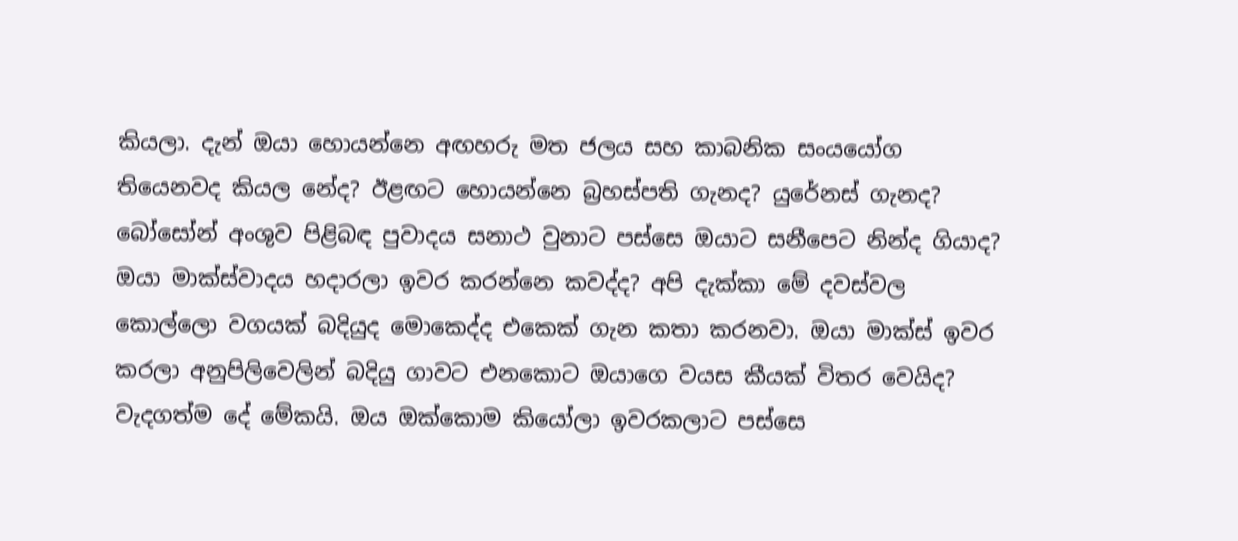කියලා. දැන් ඔයා හොයන්නෙ අඟහරු මත ජලය සහ කාබනික සංයයෝග තියෙනවද කියල නේද? ඊළඟට හොයන්නෙ බ්‍රහස්පති ගැනද? යුරේනස් ගැනද? බෝසෝන් අංශුව පිළිබඳ පුවාදය සනාථ වුනාට පස්සෙ ඔයාට සනීපෙට නින්ද ගියාද? ඔයා මාක්ස්වාදය හදාරලා ඉවර කරන්නෙ කවද්ද? අපි දැක්කා මේ දවස්වල කොල්ලො වගයක් බදියුද මොකෙද්ද එකෙක් ගැන කතා කරනවා. ඔයා මාක්ස් ඉවර කරලා අනුපිලිවෙලින් බදියු ගාවට එනකොට ඔයාගෙ වයස කීයක් විතර වෙයිද? වැදගත්ම දේ මේකයි. ඔය ඔක්කොම කියෝලා ඉවරකලාට පස්සෙ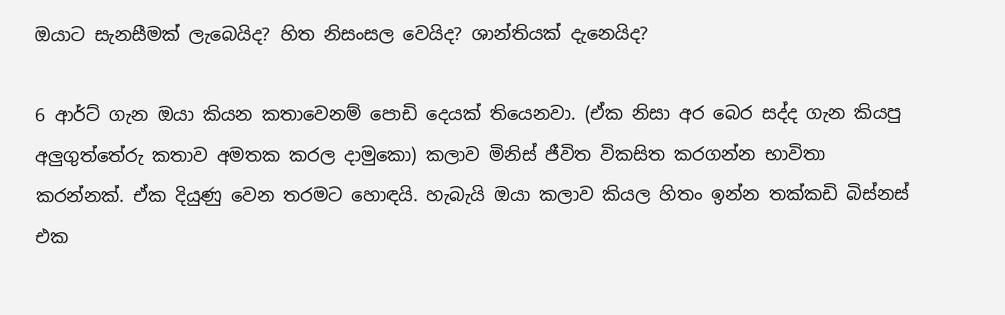ඔයාට සැනසීමක් ලැබෙයිද? හිත නිසංසල වෙයිද? ශාන්තියක් දැනෙයිද?

6 ආර්ට් ගැන ඔයා කියන කතාවෙනම් පොඩි දෙයක් තියෙනවා. (ඒක නිසා අර බෙර සද්ද ගැන කියපු අලුගුත්තේරු කතාව අමතක කරල දාමුකො) කලාව මිනිස් ජීවිත විකසිත කරගන්න භාවිතා කරන්නක්. ඒක දියුණු වෙන තරමට හොඳයි. හැබැයි ඔයා කලාව කියල හිතං ඉන්න තක්කඩි බිස්නස් එක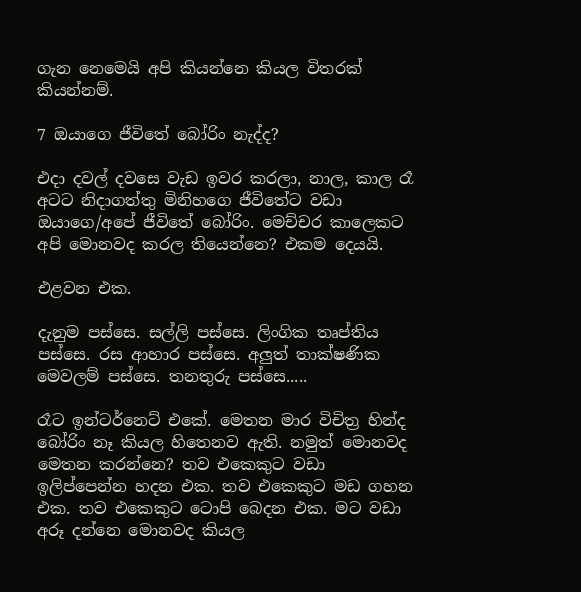ගැන නෙමෙයි අපි කියන්නෙ කියල විතරක් කියන්නම්.

7 ඔයාගෙ ජීවිතේ බෝරිං නැද්ද?

එදා දවල් දවසෙ වැඩ ඉවර කරලා, නාල, කාල රෑ අටට නිදාගත්තු මිනිහගෙ ජීවිතේට වඩා ඔයාගෙ/අපේ ජීවිතේ බෝරිං. මෙච්චර කාලෙකට අපි මොනවද කරල තියෙන්නෙ? එකම දෙයයි.

එළවන එක.

දැනුම පස්සෙ. සල්ලි පස්සෙ. ලිංගික තෘප්තිය පස්සෙ. රස ආහාර පස්සෙ. අලුත් තාක්ෂණික මෙවලම් පස්සෙ. තනතුරු පස්සෙ.....

රෑට ඉන්ටර්නෙට් එකේ. මෙතන මාර විචිත්‍ර හින්ද බෝරිං නෑ කියල හිතෙනව ඇති. නමුත් මොනවද මෙතන කරන්නෙ? තව එකෙකුට වඩා ඉලිප්පෙන්න හදන එක. තව එකෙකුට මඩ ගහන එක. තව එකෙකු‍ට ටොපි බෙදන එක. මට වඩා අරූ දන්නෙ මොනවද කියල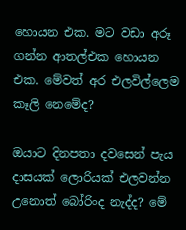හොයන එක. මට වඩා අරූ ගන්න ආතල්එක හොයන එක. මේවත් අර එලවිල්ලෙම කෑලි නෙමේද?

ඔයාට දිනපතා දවසෙන් පැය දාසයක් ලොරියක් එලවන්න උනොත් බෝරිංද නැද්ද? මේ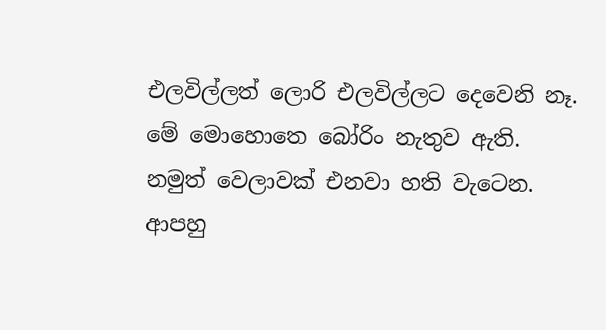එලවිල්ලත් ලොරි එලවිල්ලට දෙවෙනි නෑ. මේ මොහොතෙ බෝරිං නැතුව ඇති. නමුත් වෙලාවක් එනවා හති වැටෙන. ආපහු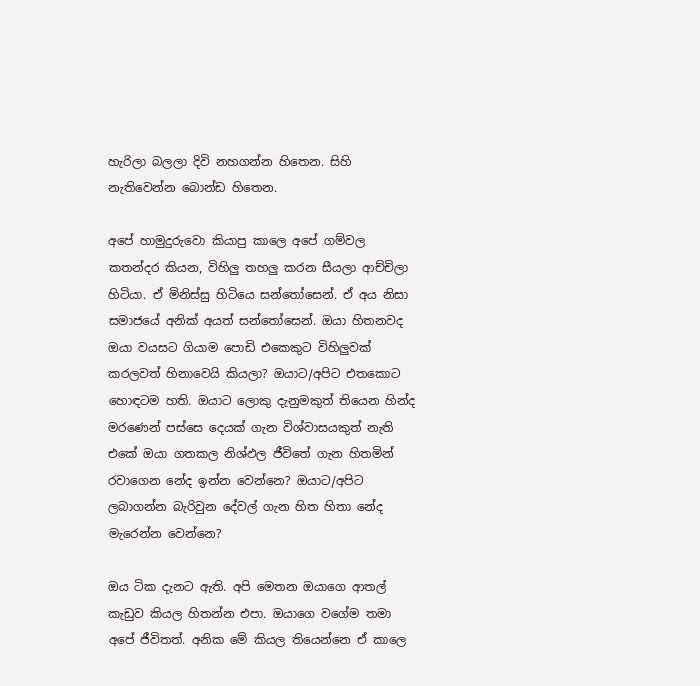හැරිලා බලලා දිවි නහගන්න හිතෙන. සිහි නැතිවෙන්න බොන්ඩ හිතෙන.

අපේ හාමුදුරුවො කියාපු කාලෙ අපේ ගම්වල කතන්දර කියන, විහිලු තහලු කරන සීයලා ආච්චිලා හිටියා. ඒ මිනිස්සු හිටියෙ සන්තෝසෙන්. ඒ අය නිසා සමාජයේ අනික් අයත් සන්තෝසෙන්. ඔයා හිතනවද ඔයා වයසට ගියාම පොඩි එකෙකුට විහිලුවක් කරලවත් හිනාවෙයි කියලා? ඔයාට/අපිට එතකොට හොඳටම හති. ඔයාට ලොකු දැනුමකුත් තියෙන හින්ද මරණෙන් පස්සෙ දෙයක් ගැන විශ්වාසයකුත් නැති එකේ ඔයා ගතකල නිශ්ඵල ජීවිතේ ගැන හිතමින් රවාගෙන නේද ඉන්න වෙන්නෙ? ඔයාට/අපිට ලබාගන්න බැරිවුන දේවල් ගැන හිත හිතා නේද මැරෙන්න වෙන්නෙ?

ඔය ටික දැනට ඇති. අපි මෙතන ඔයාගෙ ආතල් කැඩුව කියල හිතන්න එපා. ඔයාගෙ වගේම තමා අපේ ජීවිතත්. අනික මේ කියල තියෙන්නෙ ඒ කාලෙ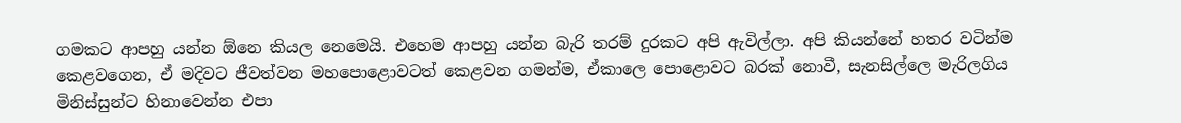ගමකට ආපහු යන්න ඕනෙ කියල නෙමෙයි. එහෙම ආපහු යන්න බැරි තරම් දුරකට අපි ඇවිල්ලා. අපි කියන්නේ හතර වටින්ම කෙළවගෙන, ඒ මදිවට ජීවත්වන මහපොළොවටත් කෙළවන ගමන්ම, ඒකාලෙ පොළොවට බරක් නොවී, සැනසිල්ලෙ මැරිලගිය මිනිස්සුන්ට හිනාවෙන්න එපා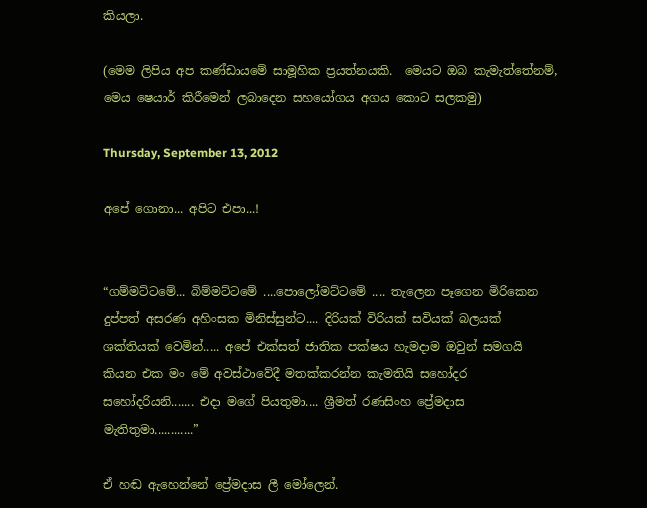කියලා.

(මෙම ලිපිය අප කණ්ඩායමේ සාමූහික ප්‍රයත්නයකි.  මෙයට ඔබ කැමැත්තේනම්, මෙය ෂෙයාර් කිරීමෙන් ලබාදෙන සහයෝගය අගය කොට සලකමු)

Thursday, September 13, 2012

අපේ ගොනා... අපිට එපා...!


“ගම්මට්ටමේ... බිම්මට්ටමේ ....පොලෝමට්ටමේ .... තැලෙන පෑගෙන මිරිකෙන දුප්පත් අසරණ අහිංසක මිනිස්සුන්ට.... දිරියක් විරියක් සවියක් බලයක් ශක්තියක් වෙමින්..... අපේ එක්සත් ජාතික පක්ෂය හැමදාම ඔවුන් සමගයි කියන එක මං මේ අවස්ථාවේදී මතක්කරන්න කැමතියි සහෝදර සහෝදරියනි....... එදා මගේ පියතුමා.... ශ්‍රීමත් රණසිංහ ප්‍රේමදාස මැතිතුමා............”

ඒ හඬ ඇහෙන්නේ ප්‍රේමදාස ලී මෝලෙන්.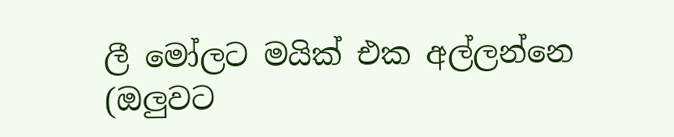ලී මෝලට මයික් එක අල්ලන්නෙ (ඔලුවට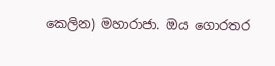කෙලින) මහාරාජා. ඔය ගොරතර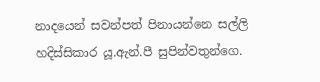නාදයෙන් සවන්පත් පිනායන්නෙ සල්ලි හදිස්සිකාර යූ.ඇන්.පී සුපින්වතුන්ගෙ.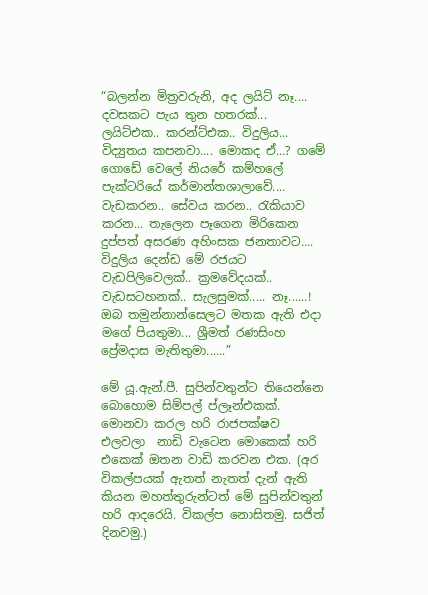“බලන්න මිත්‍රවරුනි, අද ලයිට් නෑ.... දවසකට පැය තුන හතරක්... ලයිට්එක.. කරන්ට්එක.. විදුලිය... විද්‍යුතය කපනවා.... මොකද ඒ...? ගමේ ගොඩේ වෙලේ නියරේ කම්හලේ පැක්ටරියේ කර්මාන්තශාලාවේ.... වැඩකරන.. සේවය කරන.. රැකියාව කරන... තැලෙන පෑගෙන මිරිකෙන දුප්පත් අසරණ අහිංසක ජනතාවට.... විදුලිය දෙන්ඩ මේ රජයට වැඩපිලිවෙලක්.. ක්‍රමවේදයක්.. වැඩසටහනක්.. සැලසුමක්..... නෑ......!  ඔබ තමුන්නාන්සෙලට මතක ඇති එදා මගේ පියතුමා... ශ්‍රීමත් රණසිංහ ප්‍රේමදාස මැතිතුමා......”

මේ යූ.ඇන්.පී. සුපින්වතුන්ට තියෙන්නෙ බොහොම සිම්පල් ප්ලෑන්එකක්. මොනවා කරල හරි රාජපක්ෂව එලවලා  නාඩි වැටෙන මොකෙක් හරි එකෙක් ඔතන වාඩි කරවන එක. (අර විකල්පයක් ඇතත් නැතත් දැන් ඇති කියන මහත්තුරුන්ටත් මේ සුපින්වතුන් හරි ආදරෙයි. විකල්ප නොසිතමු. සජිත් දිනවමු.)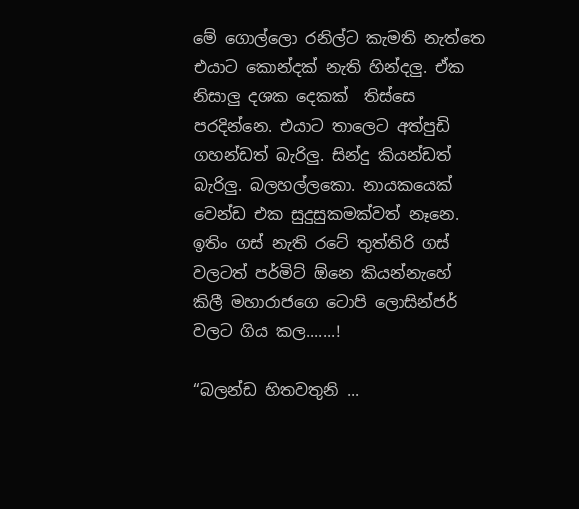මේ ගොල්ලො රනිල්ට කැමති නැත්තෙ එයාට කොන්දක් නැති හින්දලු. ඒක නිසාලු දශක දෙකක්  තිස්සෙ පරදින්නෙ. එයාට තාලෙට අත්පුඩි ගහන්ඩත් බැරිලු. සින්දු කියන්ඩත් බැරිලු. බලහල්ලකො. නායකයෙක් වෙන්ඩ එක සුදුසුකමක්වත් නෑනෙ.
ඉතිං ගස් නැති රටේ තුත්තිරි ගස් වලටත් පර්මිට් ඕනෙ කියන්නැහේ කිලී මහාරාජගෙ ටොපි ලොසින්ජර් වලට ගිය කල.......!

“බලන්ඩ හිතවතුනි ...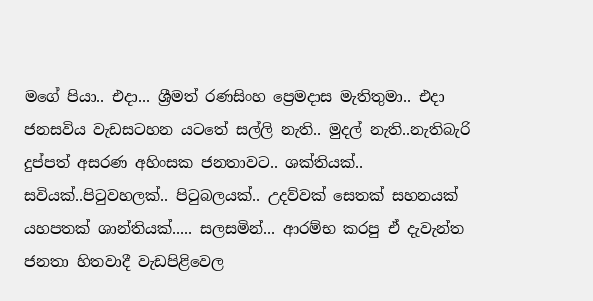මගේ පියා.. එදා... ශ්‍රීමත් රණසිංහ ප්‍රෙමදාස මැතිතුමා.. එදා ජනසවිය වැඩසටහන යටතේ සල්ලි නැති.. මුදල් නැති..නැතිබැරි දුප්පත් අසරණ අහිංසක ජනතාවට.. ශක්තියක්.. සවියක්..පිටුවහලක්.. පිටුබලයක්.. උදව්වක් සෙතක් සහනයක් යහපතක් ශාන්තියක්..... සලසමින්... ආරම්භ කරපු ඒ දැවැන්ත ජනතා හිතවාදී වැඩපිළිවෙල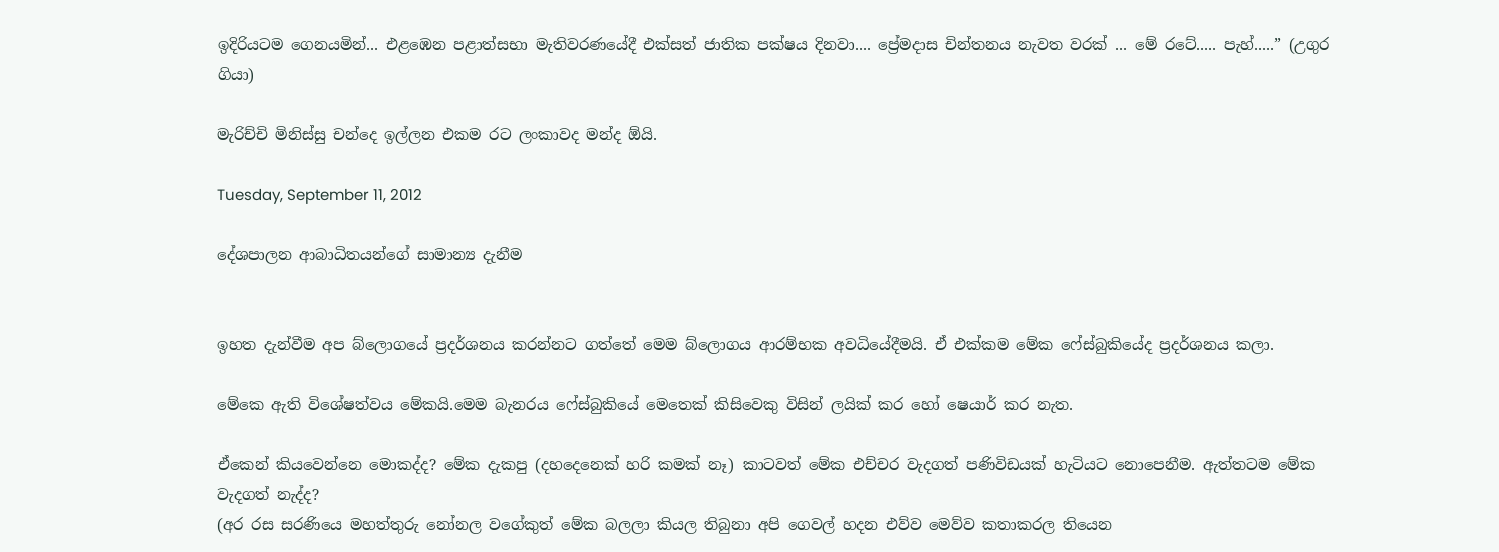ඉදිරියටම ගෙනයමින්... එළඹෙන පළාත්සභා මැතිවරණයේදී එක්සත් ජාතික පක්ෂය දිනවා.... ප්‍රේමදාස චින්තනය නැවත වරක් ... මේ රටේ..... පැහ්.....” (උගුර ගියා)

මැරිච්චි මිනිස්සු චන්දෙ ඉල්ලන එකම රට ලංකාවද මන්ද ඕයි.

Tuesday, September 11, 2012

දේශපාලන ආබාධිතයන්ගේ සාමාන්‍ය දැනීම


ඉහත දැන්වීම අප බ්ලොගයේ ප්‍රදර්ශනය කරන්නට ගත්තේ මෙම බ්ලොගය ආරම්භක අවධියේදීමයි. ඒ එක්කම මේක ෆේස්බුකියේද ප්‍රදර්ශනය කලා.

මේකෙ ඇති විශේෂත්වය මේකයි.මෙම බැනරය ෆේස්බුකියේ මෙතෙක් කිසිවෙකු විසින් ලයික් කර හෝ ෂෙයාර් කර නැත.

ඒකෙන් කියවෙන්නෙ මොකද්ද? මේක දැකපු (දහදෙනෙක් හරි කමක් නෑ) කාටවත් මේක එච්චර වැදගත් පණිවිඩයක් හැටියට නොපෙනීම. ඇත්තටම මේක වැදගත් නැද්ද?
(අර රස සරණියෙ මහත්තුරු නෝනල වගේකුත් මේක බලලා කියල තිබුනා අපි ගෙවල් හදන එව්ව මෙව්ව කතාකරල තියෙන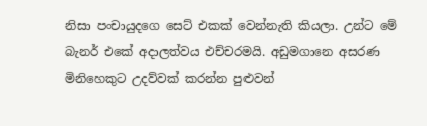නිසා පංචායුදගෙ සෙට් එකක් වෙන්නැති කියලා. උන්ට මේ බැනර් එකේ අදාලත්වය එච්චරමයි. අඩුමගානෙ අසරණ මිනිහෙකුට උදව්වක් කරන්න පුළුවන්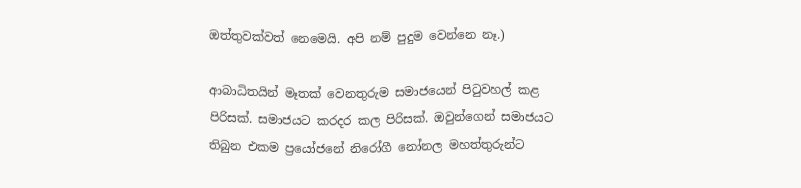ඔත්තුවක්වත් නෙමෙයි. අපි නම් පුදුම වෙන්නෙ නෑ.)

ආබාධිතයින් මෑතක් වෙනතුරුම සමාජයෙන් පිටුවහල් කළ පිරිසක්. සමාජයට කරදර කල පිරිසක්. ඔවුන්ගෙන් සමාජයට තිබුන එකම ප්‍රයෝජනේ නිරෝගී නෝනල මහත්තුරුන්ට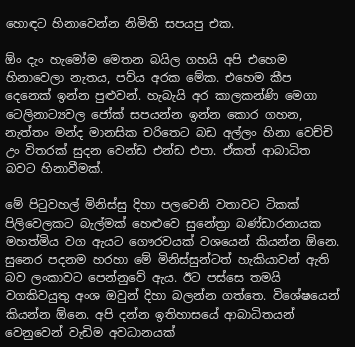හොඳට හිනාවෙන්න නිමිති සපයපු එක.

ඕං දැං හැමෝම මෙතන බයිල ගහයි අපි එහෙම හිනාවෙලා නැතය, පව්ය අරක මේක. එහෙම කීප දෙනෙක් ඉන්න පුළුවන්. හැබැයි අර කාලකන්ණි මෙගා ටෙලිනාට්‍යවල ජෝක් සපයන්න ඉන්න කොර ගහන, නැත්තං මන්ද මානසික චරිතෙට බඩ අල්ලං හිනා වෙච්චි උං විතරක් සුදන වෙන්ඩ එන්ඩ එපා. ඒකත් ආබාධිත බවට හිනාවීමක්.

මේ පිටුවහල් මිනිස්සු දිහා පලවෙනි වතාවට ටිකක් පිලිවෙලකට බැල්මක් හෙළුවෙ සුනේත්‍රා බණ්ඩාරනායක මහත්මිය වග ඇයට ගෞරවයක් වශයෙන් කියන්න ඕනෙ. සුනෙර පදනම හරහා මේ මිනිස්සුන්ටත් හැකියාවන් ඇති බව ලංකාවට පෙන්නුවේ ඇය. ඊට පස්සෙ තමයි වගකිවයුතු අංශ ඔවුන් දිහා බලන්න ගත්තෙ. විශේෂයෙන් කියන්න ඕනෙ. අපි දන්න ඉතිහාසයේ ආබාධිතයන් වෙනුවෙන් වැඩිම අවධානයක්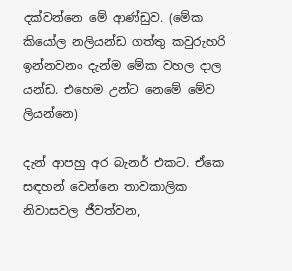දක්වන්නෙ මේ ආණ්ඩුව. (මේක කි‍යෝල නලියන්ඩ ගත්තු කවුරුහරි ඉන්නවනං දැන්ම මේක වහල දාල යන්ඩ. එහෙම උන්ට නෙමේ මේව ලියන්නෙ)

දැන් ආපහු අර බැනර් එකට. ඒකෙ සඳහන් වෙන්නෙ තාවකාලික නිවාසවල ජීවත්වන,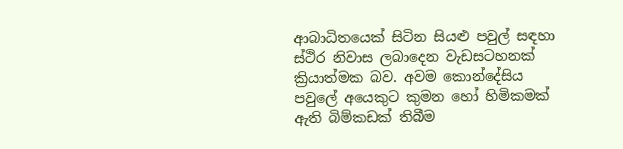ආබාධිතයෙක් සිටින සියළු පවුල් සඳහා ස්ථිර නිවාස ලබාදෙන වැඩසටහනක් ක්‍රියාත්මක බව. අවම කොන්දේසිය පවුලේ අයෙකුට කුමන හෝ හිමිකමක් ඇති බිම්කඩක් තිබීම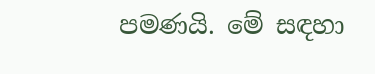පමණයි. මේ සඳහා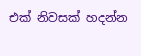එක් නිවසක් හදන්න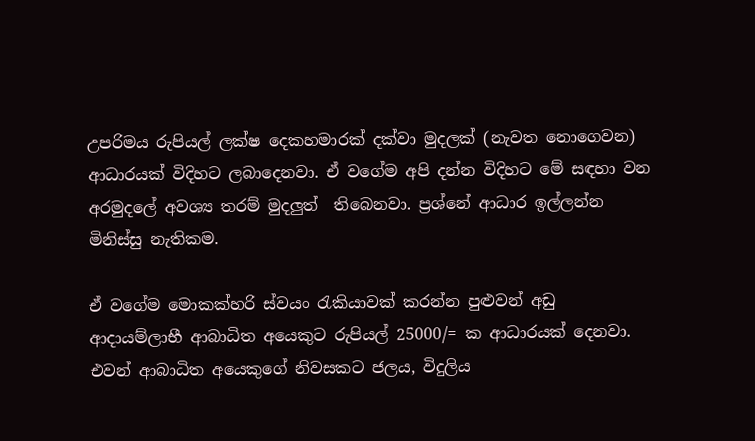උපරිමය රුපියල් ලක්ෂ දෙකහමාරක් දක්වා මුදලක් (නැවත නොගෙවන) ආධාරයක් විදිහට ලබාදෙනවා. ඒ වගේම අපි දන්න විදිහට මේ සඳහා වන අරමුදලේ අවශ්‍ය තරම් මුදලුත්  තිබෙනවා. ප්‍රශ්නේ ආධාර ඉල්ලන්න මිනිස්සු නැතිකම.

ඒ වගේම මොකක්හරි ස්වයං රැකියාවක් කරන්න පුළුවන් අඩු ආදායම්ලාභී ආබාධිත අයෙකුට රුපියල් 25000/= ක ආධාරයක් දෙනවා. එවන් ආබාධිත අයෙකුගේ නිවසකට ජලය, විදුලිය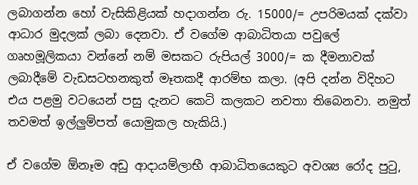ලබාගන්න හෝ වැසිකිළියක් හදාගන්න රු. 15000/= උපරිමයක් දක්වා ආධාර මුදලක් ලබා දෙනවා. ඒ වගේම ආබාධිතයා පවුලේ ගෘහමූලිකයා වන්නේ නම් මසකට රුපියල් 3000/= ක දීමනාවක් ලබාදීමේ වැඩසටහනකුත් මෑතකදී ආරම්භ කලා. (අපි දන්න විදිහට එය පළමු වටයෙන් පසු දැනට කෙටි කලකට නවතා තිබෙනවා. නමුත් තවමත් ඉල්ලුම්පත් යොමුකල හැකියි.)

ඒ වගේම ඕනෑම අඩු ආදායම්ලාභී ආබාධිතයෙකුට අවශ්‍ය රෝද පුටු,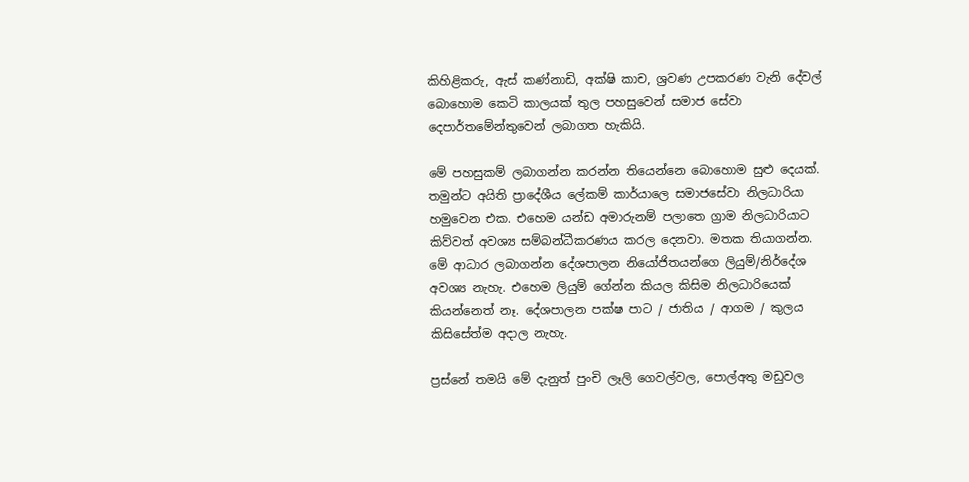කිහිළිකරු, ඇස් කණ්නාඩි, අක්ෂි කාච, ශ්‍රවණ උපකරණ වැනි දේවල් බොහොම කෙටි කාලයක් තුල පහසුවෙන් සමාජ සේවා දෙපාර්තමේන්තුවෙන් ලබාගත හැකියි.

මේ පහසුකම් ලබාගන්න කරන්න තියෙන්නෙ බොහොම සුළු දෙයක්. තමුන්ට අයිති ප්‍රාදේශීය ලේකම් කාර්යාලෙ සමාජසේවා නිලධාරියා හමුවෙන එක. එහෙම යන්ඩ අමාරුනම් පලාතෙ ග්‍රාම නිලධාරියාට කිව්වත් අවශ්‍ය සම්බන්ධීකරණය කරල දෙනවා. මතක තියාගන්න. මේ ආධාර ලබාගන්න දේශපාලන නියෝජිතයන්ගෙ ලියුම්/නිර්දේශ අවශ්‍ය නැහැ. එහෙම ලියුම් ගේන්න කියල කිසිම නිලධාරියෙක් කියන්නෙත් නෑ. දේශපාලන පක්ෂ පාට / ජාතිය / ආගම / කුලය කිසිසේත්ම අදාල නැහැ.

ප්‍රස්නේ තමයි මේ දැනුත් පුංචි ලෑලි ගෙවල්වල, පොල්අතු මඩුවල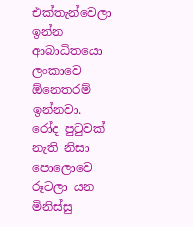එක්තැන්වෙලා ඉන්න ආබාධිතයො ලංකාවෙ ඕනෙතරම් ඉන්නවා. රෝද පුටුවක් නැති නිසා පොලොවෙ රූටලා යන මිනිස්සු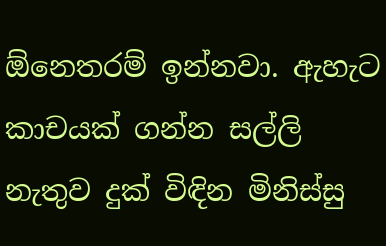ඕනෙතරම් ඉන්නවා. ඇහැට කාචයක් ගන්න සල්ලි නැතුව දුක් විඳින මිනිස්සු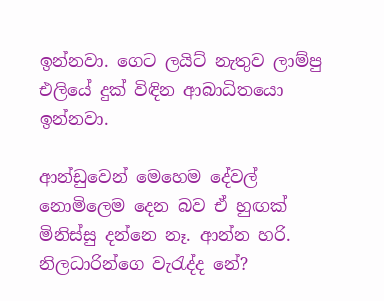ඉන්නවා. ගෙට ලයිට් නැතුව ලාම්පු එලියේ දුක් විඳින ආබාධිතයො ඉන්නවා.

ආන්ඩුවෙන් මෙහෙම දේවල් නොමිලෙම දෙන බව ඒ හුඟක් මිනිස්සු දන්නෙ නෑ. ආන්න හරි. නිලධාරින්ගෙ වැරැද්ද නේ?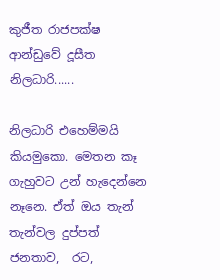කුජීත රාජපක්ෂ ආන්ඩුවේ දූසීත නිලධාරි......

නිලධාරි එහෙම්මයි කියමුකො. මෙතන කෑ ගැහුවට උන් හැදෙන්නෙ නෑනෙ. ඒත් ඔය තැන් තැන්වල දුප්පත් ජනතාව,  රට,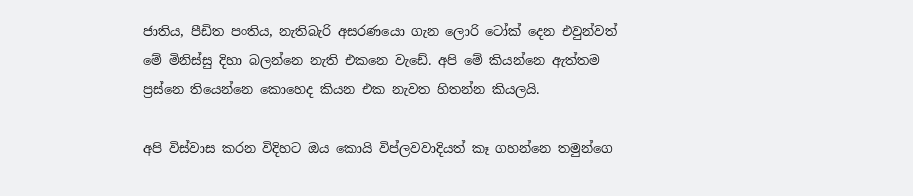ජාතිය, පීඩිත පංතිය, නැතිබැරි අසරණයො ගැන ලොරි ටෝක් දෙන එවුන්වත් මේ මිනිස්සු දිහා බලන්නෙ නැති එකනෙ වැඩේ. අපි මේ කියන්නෙ ඇත්තම ප්‍රස්නෙ තියෙන්නෙ කොහෙද කියන එක නැවත හිතන්න කියලයි.

අපි විස්වාස කරන විදිහට ඔය කොයි විප්ලවවාදියත් කෑ ගහන්නෙ තමුන්ගෙ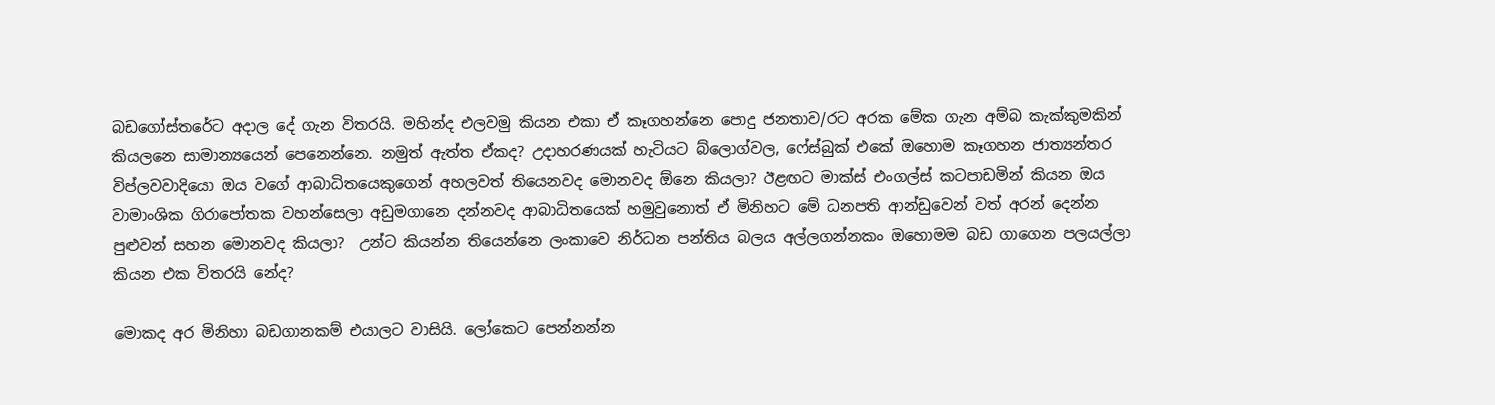බඩගෝස්තරේට අදාල දේ ගැන විතරයි. මහින්ද එලවමු කියන එකා ඒ කෑගහන්නෙ පොදු ජනතාව/රට අරක මේක ගැන අම්බ කැක්කුමකින් කියලනෙ සාමාන්‍යයෙන් පෙනෙන්නෙ. නමුත් ඇත්ත ඒකද? උදාහරණයක් හැටියට බ්ලොග්වල, ෆේස්බුක් එකේ ඔහොම කෑගහන ජාත්‍යන්තර විප්ලවවාදියො ඔය වගේ ආබාධිතයෙකුගෙන් අහලවත් තියෙනවද මොනවද ඕනෙ කියලා? ඊළඟට මාක්ස් එංගල්ස් කටපාඩමින් කියන ඔය වාමාංශික ගිරාපෝතක වහන්සෙලා අඩුමගානෙ දන්නවද ආබාධිතයෙක් හමුවුනොත් ඒ මිනිහට මේ ධනපති ආන්ඩුවෙන් වත් අරන් දෙන්න පුළුවන් සහන මොනවද කියලා?  උන්ට කියන්න තියෙන්නෙ ලංකාවෙ නිර්ධන පන්තිය බලය අල්ලගන්නකං ඔහොමම බඩ ගාගෙන පලයල්ලා කියන එක විතරයි නේද?

මොකද අර මිනිහා බඩගානකම් එයාලට වාසියි. ලෝකෙට පෙන්නන්න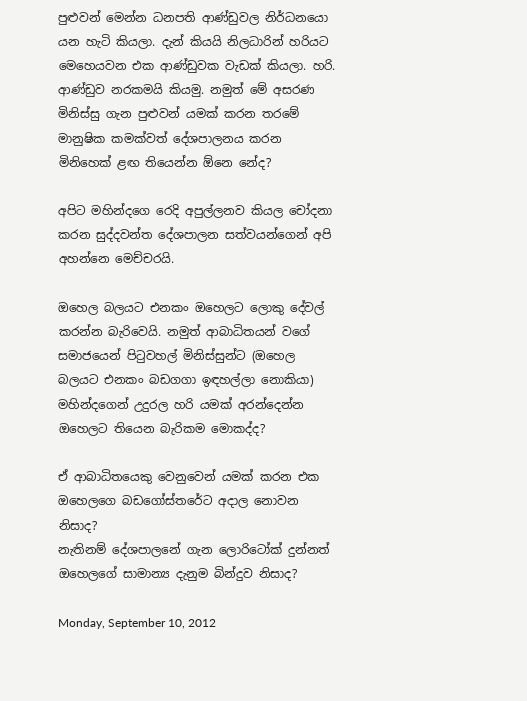පුළුවන් මෙන්න ධනපති ආණ්ඩුවල නිර්ධනයො යන හැටි කියලා. දැන් කියයි නිලධාරින් හරියට මෙහෙයවන එක ආණ්ඩුවක වැඩක් කියලා. හරි. ආණ්ඩුව නරකමයි කියමු. නමුත් මේ අසරණ මිනිස්සු ගැන පුළුවන් යමක් කරන තරමේ මානුෂික කමක්වත් දේශපාලනය කරන මිනිහෙක් ළඟ තියෙන්න ඕනෙ නේද?

අපිට මහින්දගෙ රෙදි අපුල්ලනව කියල චෝදනා කරන සුද්දවන්ත දේශපාලන සත්වයන්ගෙන් අපි අහන්නෙ මෙච්චරයි.

ඔහෙල බලයට එනකං ඔහෙලට ලොකු දේවල් කරන්න බැරිවෙයි. නමුත් ආබාධිතයන් වගේ සමාජයෙන් පිටුවහල් මිනිස්සුන්ට (ඔහෙල බලයට එනකං බඩගගා ඉඳහල්ලා නොකියා) මහින්දගෙන් උදුරල හරි යමක් අරන්දෙන්න ඔහෙලට තියෙන බැරිකම මොකද්ද?

ඒ ආබාධිතයෙකු වෙනුවෙන් යමක් කරන එක ඔහෙලගෙ බඩගෝස්තරේට අදාල නොවන නිසාද?
නැතිනම් දේශපාලනේ ගැන ලොරිටෝක් දුන්නත් ඔහෙලගේ සාමාන්‍ය දැනුම බින්දුව නිසාද?

Monday, September 10, 2012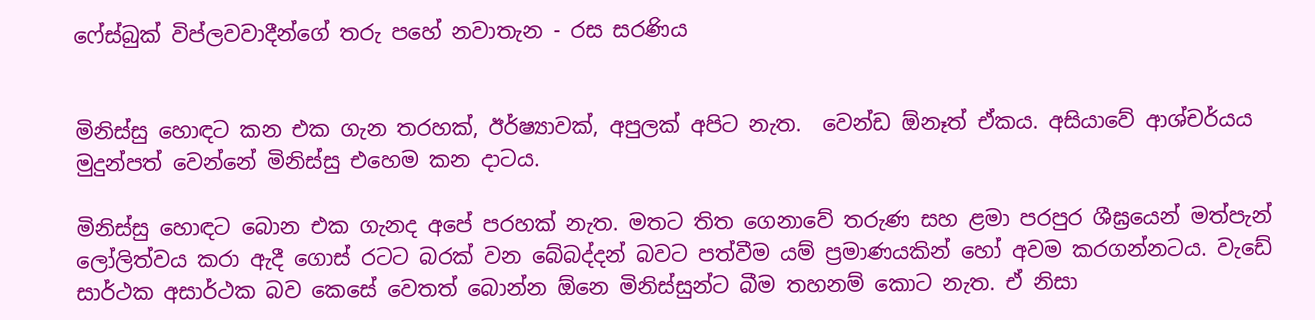ෆේස්බුක් විප්ලවවාදීන්ගේ තරු පහේ නවාතැන - රස සරණිය


මිනිස්සු හොඳට කන එක ගැන තරහක්, ඊර්ෂ්‍යාවක්, අපුලක් අපිට නැත.  වෙන්ඩ ඕනෑත් ඒකය. අසියාවේ ආශ්චර්යය මුදුන්පත් වෙන්නේ මිනිස්සු එහෙම කන දාටය.

මිනිස්සු හොඳට බොන එක ගැනද අපේ පරහක් නැත. මතට තිත ගෙනාවේ තරුණ සහ ළමා පරපුර ශීඝ්‍රයෙන් මත්පැන් ලෝලිත්වය කරා ඇදී ‍ගොස් රටට බරක් වන බේබද්දන් බවට පත්වීම යම් ප්‍රමාණයකින් හෝ අවම කරගන්නටය. වැඩේ සාර්ථක අසාර්ථක බව කෙසේ වෙතත් බොන්න ඕනෙ මිනිස්සුන්ට බීම තහනම් කොට නැත. ඒ නිසා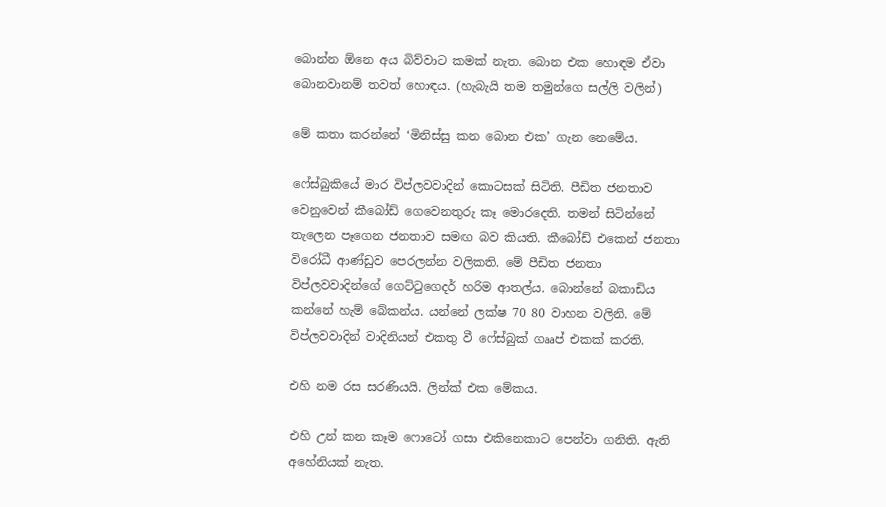බොන්න ඕනෙ අය බිව්වාට කමක් නැත. බොන එක හොඳම ඒවා බොනවානම් තවත් හොඳය. (හැබැයි තම තමුන්ගෙ සල්ලි වලින්)

මේ කතා කරන්නේ ‘මිනිස්සු කන බොන එක’ ගැන නෙමේය.

ෆේස්බුකියේ මාර විප්ලවවාදින් කොටසක් සිටිති. පීඩිත ජනතාව වෙනුවෙන් කීබෝඩ් ගෙවෙනතුරු කෑ මොරදෙති. තමන් සිටින්නේ තැලෙන පෑගෙන ජනතාව සමඟ බව කියති. කීබෝඩ් එකෙන් ජනතා විරෝධී ආණ්ඩුව පෙරලන්න වලිකති. මේ පීඩිත ජනතා විප්ලවවාදින්ගේ ගෙට්ටුගෙදර් හරිම ආතල්ය. බොන්නේ බකාඩිය කන්නේ හැම් බේකන්ය. යන්නේ ලක්ෂ 70 80 වාහන වලිනි. මේ විප්ලවවාදින් වාදිනියන් එකතු වී ෆේස්බුක් ගෲප් එකක් කරති.

එහි නම රස සරණියයි. ලින්ක් එක මේකය.

එහි උන් කන කෑම ෆොටෝ ගසා එකිනෙකාට පෙන්වා ගනිති. ඇති අහේනියක් නැත.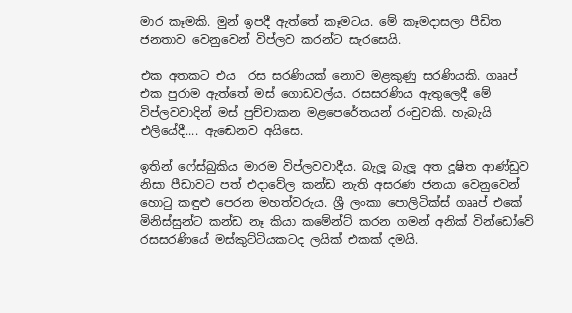මාර කෑමකි. මුන් ඉපදී ඇත්තේ කෑමටය. මේ කෑමදාසලා පීඩිත ජනතාව වෙනුවෙන් විප්ලව කරන්ට සැරසෙයි.

එක අතකට එය  රස සරණියක් නොව මළකුණු සරණියකි. ගෲප් එක පුරාම ඇත්තේ මස් ගොඩවල්ය. රසසරණිය ඇතුලෙදී මේ විප්ලවවාදින් මස් පුච්චාකන මළපෙරේතයන් රංචුවකි. හැබැයි එලියේදී.... ඇ‍ඬෙනව අයිසෙ.

ඉතින් ෆේස්බුකිය මාරම විප්ලවවාදීය. බැලූ බැලූ අත දූෂිත ආණ්ඩුව නිසා පීඩාවට පත් එදාවේල කන්ඩ නැති අසරණ ජනයා වෙනුවෙන් හොටු කඳුළු පෙරන මහත්වරුය. ශ්‍රී ලංකා පොලිටික්ස් ගෲප් එකේ මිනිස්සුන්ට කන්ඩ නෑ කියා කමේන්ට් කරන ගමන් අනික් වින්ඩෝවේ රසසරණියේ මස්කුට්ටියකටද ලයික් එකක් දමයි.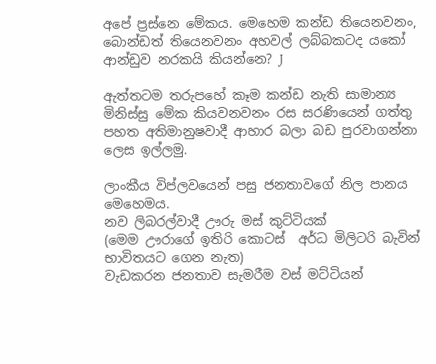අපේ ප්‍රස්නෙ මේකය. මෙහෙම කන්ඩ තියෙනවනං, බොන්ඩත් තියෙනවනං අහවල් ලබ්බකටද යකෝ ආන්ඩුව නරකයි කියන්නෙ? J

ඇත්තටම තරුපහේ කෑම කන්ඩ නැති සාමාන්‍ය මිනිස්සු මේක කියවනවනං රස සරණියෙන් ගත්තු පහත අතිමානුෂවාදී ආහාර බලා බඩ පුරවාගන්නා ලෙස ඉල්ලමු.

ලාංකීය විප්ලවයෙන් පසු ජනතාවගේ නිල පානය මෙහෙමය.
නව ලිබරල්වාදී ඌරු මස් කුට්ටියක්
(මෙම ඌරාගේ ඉතිරි කොටස්  අර්ධ මිලිටරි බැවින් භාවිතයට ගෙන නැත)
වැඩකරන ජනතාව සැමරීම වස් මට්ටියන්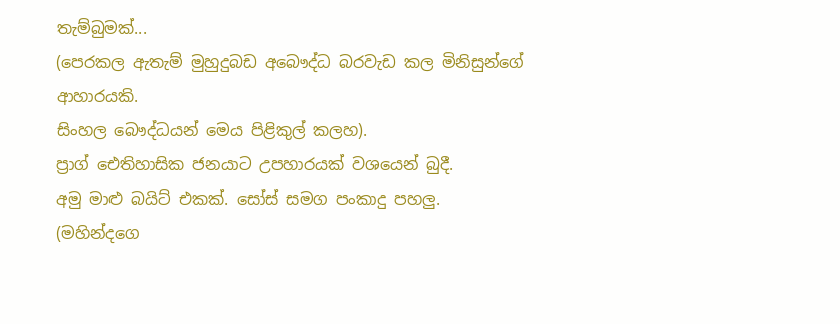තැම්බුමක්...
(පෙරකල ඇතැම් මුහුදුබඩ අබෞද්ධ බරවැඩ කල මිනිසුන්ගේ ආහාරයකි.
සිංහල බෞද්ධයන් මෙය පිළිකුල් කලහ).
ප්‍රාග් ඓතිහාසික ජනයාට උපහාරයක් වශයෙන් බුදී.
අමු මාළු බයිට් එකක්. සෝස් සමග පංකාදු පහලු.
(මහින්දගෙ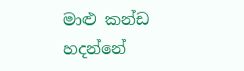මාළු කන්ඩ හදන්නේ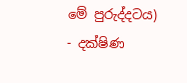මේ පුරුද්දටය)
- දක්ෂිණ